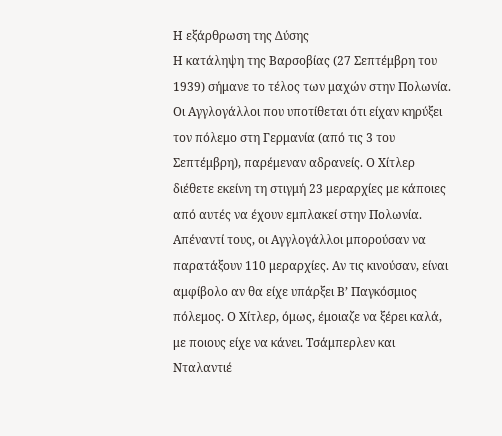Η εξάρθρωση της Δύσης
Η κατάληψη της Βαρσοβίας (27 Σεπτέμβρη του 1939) σήμανε το τέλος των μαχών στην Πολωνία. Οι Αγγλογάλλοι που υποτίθεται ότι είχαν κηρύξει τον πόλεμο στη Γερμανία (από τις 3 του Σεπτέμβρη), παρέμεναν αδρανείς. Ο Χίτλερ διέθετε εκείνη τη στιγμή 23 μεραρχίες με κάποιες από αυτές να έχουν εμπλακεί στην Πολωνία. Απέναντί τους, οι Αγγλογάλλοι μπορούσαν να παρατάξουν 110 μεραρχίες. Αν τις κινούσαν, είναι αμφίβολο αν θα είχε υπάρξει Β’ Παγκόσμιος πόλεμος. Ο Χίτλερ, όμως, έμοιαζε να ξέρει καλά, με ποιους είχε να κάνει. Τσάμπερλεν και Νταλαντιέ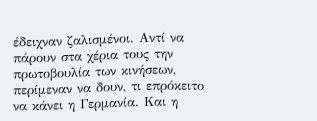έδειχναν ζαλισμένοι. Αντί να πάρουν στα χέρια τους την πρωτοβουλία των κινήσεων, περίμεναν να δουν, τι επρόκειτο να κάνει η Γερμανία. Και η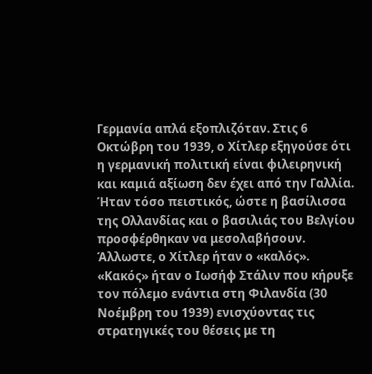Γερμανία απλά εξοπλιζόταν. Στις 6 Οκτώβρη του 1939, ο Χίτλερ εξηγούσε ότι η γερμανική πολιτική είναι φιλειρηνική και καμιά αξίωση δεν έχει από την Γαλλία. Ήταν τόσο πειστικός, ώστε η βασίλισσα της Ολλανδίας και ο βασιλιάς του Βελγίου προσφέρθηκαν να μεσολαβήσουν. Άλλωστε, ο Χίτλερ ήταν ο «καλός». «Κακός» ήταν ο Ιωσήφ Στάλιν που κήρυξε τον πόλεμο ενάντια στη Φιλανδία (30 Νοέμβρη του 1939) ενισχύοντας τις στρατηγικές του θέσεις με τη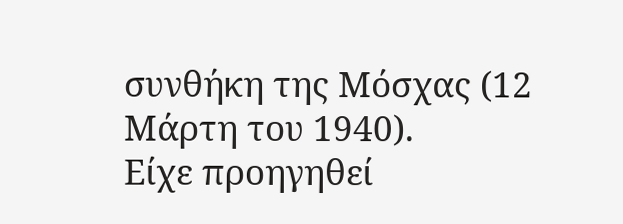συνθήκη της Μόσχας (12 Μάρτη του 1940).
Είχε προηγηθεί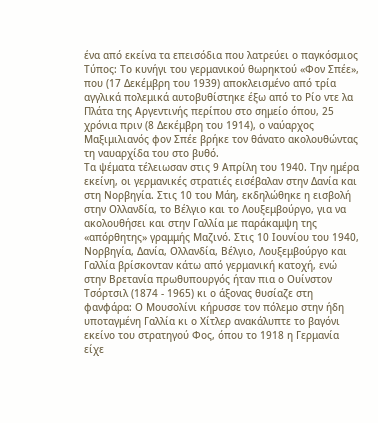ένα από εκείνα τα επεισόδια που λατρεύει ο παγκόσμιος Τύπος: Το κυνήγι του γερμανικού θωρηκτού «Φον Σπέε», που (17 Δεκέμβρη του 1939) αποκλεισμένο από τρία αγγλικά πολεμικά αυτοβυθίστηκε έξω από το Ρίο ντε λα Πλάτα της Αργεντινής περίπου στο σημείο όπου, 25 χρόνια πριν (8 Δεκέμβρη του 1914), ο ναύαρχος Μαξιμιλιανός φον Σπέε βρήκε τον θάνατο ακολουθώντας τη ναυαρχίδα του στο βυθό.
Τα ψέματα τέλειωσαν στις 9 Απρίλη του 1940. Την ημέρα εκείνη, οι γερμανικές στρατιές εισέβαλαν στην Δανία και στη Νορβηγία. Στις 10 του Μάη, εκδηλώθηκε η εισβολή στην Ολλανδία, το Βέλγιο και το Λουξεμβούργο, για να ακολουθήσει και στην Γαλλία με παράκαμψη της «απόρθητης» γραμμής Μαζινό. Στις 10 Ιουνίου του 1940, Νορβηγία, Δανία, Ολλανδία, Βέλγιο, Λουξεμβούργο και Γαλλία βρίσκονταν κάτω από γερμανική κατοχή, ενώ στην Βρετανία πρωθυπουργός ήταν πια ο Ουίνστον Τσόρτσιλ (1874 - 1965) κι ο άξονας θυσίαζε στη φανφάρα: Ο Μουσολίνι κήρυσσε τον πόλεμο στην ήδη υποταγμένη Γαλλία κι ο Χίτλερ ανακάλυπτε το βαγόνι εκείνο του στρατηγού Φος, όπου το 1918 η Γερμανία είχε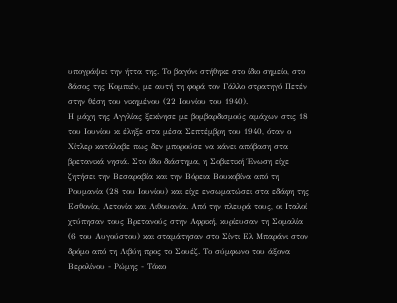υπογράψει την ήττα της. Το βαγόνι στήθηκε στο ίδιο σημείο, στο δάσος της Κομπιέν, με αυτή τη φορά τον Γάλλο στρατηγό Πετέν στην θέση του νικημένου (22 Ιουνίου του 1940).
Η μάχη της Αγγλίας ξεκίνησε με βομβαρδισμούς αμάχων στις 18 του Ιουνίου κι έληξε στα μέσα Σεπτέμβρη του 1940, όταν ο Χίτλερ κατάλαβε πως δεν μπορούσε να κάνει απόβαση στα βρετανικά νησιά. Στο ίδιο διάστημα, η Σοβιετική Ένωση είχε ζητήσει την Βεσαραβία και την Βόρεια Βουκοβίνα από τη Ρουμανία (28 του Ιουνίου) και είχε ενσωματώσει στα εδάφη της Εσθονία, Λετονία και Λιθουανία. Από την πλευρά τους, οι Ιταλοί χτύπησαν τους Βρετανούς στην Αφρική, κυρίευσαν τη Σομαλία (6 του Αυγούστου) και σταμάτησαν στο Σίντι Ελ Μπαράνι στον δρόμο από τη Λιβύη προς το Σουέζ. Το σύμφωνο του άξονα Βερολίνου - Ρώμης - Τόκιο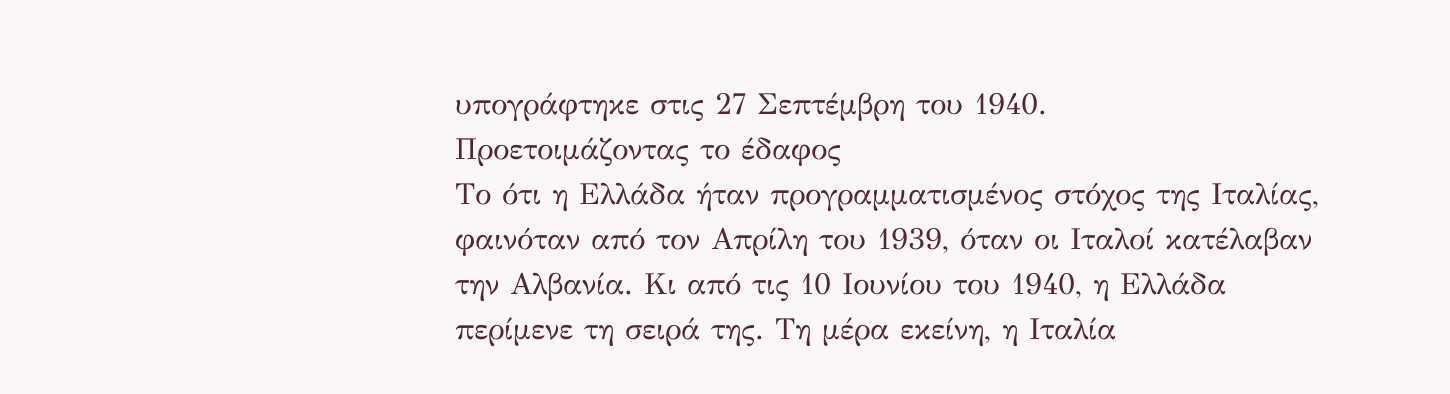υπογράφτηκε στις 27 Σεπτέμβρη του 1940.
Προετοιμάζοντας το έδαφος
Το ότι η Ελλάδα ήταν προγραμματισμένος στόχος της Ιταλίας, φαινόταν από τον Απρίλη του 1939, όταν οι Ιταλοί κατέλαβαν την Αλβανία. Κι από τις 10 Ιουνίου του 1940, η Ελλάδα περίμενε τη σειρά της. Τη μέρα εκείνη, η Ιταλία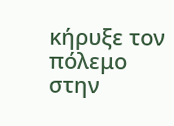κήρυξε τον πόλεμο στην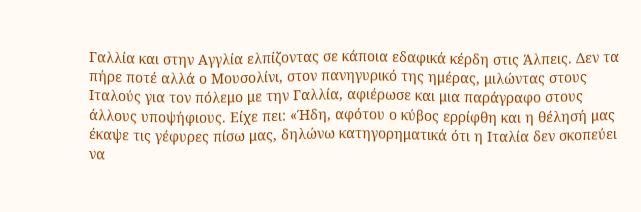Γαλλία και στην Αγγλία ελπίζοντας σε κάποια εδαφικά κέρδη στις Άλπεις. Δεν τα πήρε ποτέ αλλά ο Μουσολίνι, στον πανηγυρικό της ημέρας, μιλώντας στους Ιταλούς για τον πόλεμο με την Γαλλία, αφιέρωσε και μια παράγραφο στους άλλους υποψήφιους. Είχε πει: «Ήδη, αφότου ο κύβος ερρίφθη και η θέλησή μας έκαψε τις γέφυρες πίσω μας, δηλώνω κατηγορηματικά ότι η Ιταλία δεν σκοπεύει να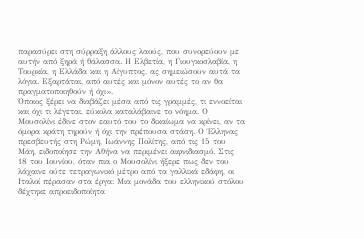παρασύρει στη σύρραξη άλλους λαούς, που συνορεύουν με αυτήν από ξηρά ή θάλασσα. Η Ελβετία, η Γιουγκοσλαβία, η Τουρκία, η Ελλάδα και η Αίγυπτος, ας σημειώσουν αυτά τα λόγια. Εξαρτάται, από αυτές και μόνον αυτές το αν θα πραγματοποιηθούν ή όχι».
Όποιος ξέρει να διαβάζει μέσα από τις γραμμές, τι εννοείται και όχι τι λέγεται, εύκολα καταλάβαινε το νόημα. Ο Μουσολίνι έδινε στον εαυτό του το δικαίωμα να κρίνει, αν τα όμορα κράτη τηρούν ή όχι την πρέπουσα στάση. Ο Έλληνας πρεσβευτής στη Ρώμη, Ιωάννης Πολίτης, από τις 15 του Μάη, ειδοποίησε την Αθήνα να περιμένει αιφνιδιασμό. Στις 18 του Ιουνίου, όταν πια ο Μουσολίνι ήξερε πως δεν του λάχαινε ούτε τετραγωνικό μέτρο από τα γαλλικά εδάφη, οι Ιταλοί πέρασαν στα έργα: Μια μονάδα του ελληνικού στόλου δέχτηκε απροειδοποίητα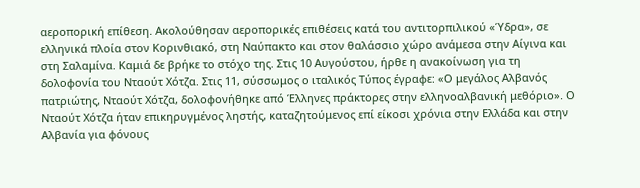αεροπορική επίθεση. Ακολούθησαν αεροπορικές επιθέσεις κατά του αντιτορπιλικού «Ύδρα», σε ελληνικά πλοία στον Κορινθιακό, στη Ναύπακτο και στον θαλάσσιο χώρο ανάμεσα στην Αίγινα και στη Σαλαμίνα. Καμιά δε βρήκε το στόχο της. Στις 10 Αυγούστου, ήρθε η ανακοίνωση για τη δολοφονία του Νταούτ Χότζα. Στις 11, σύσσωμος ο ιταλικός Τύπος έγραφε: «Ο μεγάλος Αλβανός πατριώτης, Νταούτ Χότζα, δολοφονήθηκε από Έλληνες πράκτορες στην ελληνοαλβανική μεθόριο». Ο Νταούτ Χότζα ήταν επικηρυγμένος ληστής, καταζητούμενος επί είκοσι χρόνια στην Ελλάδα και στην Αλβανία για φόνους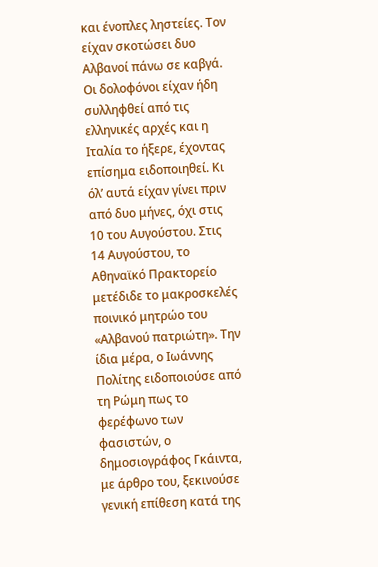και ένοπλες ληστείες. Τον είχαν σκοτώσει δυο Αλβανοί πάνω σε καβγά. Οι δολοφόνοι είχαν ήδη συλληφθεί από τις ελληνικές αρχές και η Ιταλία το ήξερε, έχοντας επίσημα ειδοποιηθεί. Κι όλ’ αυτά είχαν γίνει πριν από δυο μήνες, όχι στις 10 του Αυγούστου. Στις 14 Αυγούστου, το Αθηναϊκό Πρακτορείο μετέδιδε το μακροσκελές ποινικό μητρώο του «Αλβανού πατριώτη». Την ίδια μέρα, ο Ιωάννης Πολίτης ειδοποιούσε από τη Ρώμη πως το φερέφωνο των φασιστών, ο δημοσιογράφος Γκάιντα, με άρθρο του, ξεκινούσε γενική επίθεση κατά της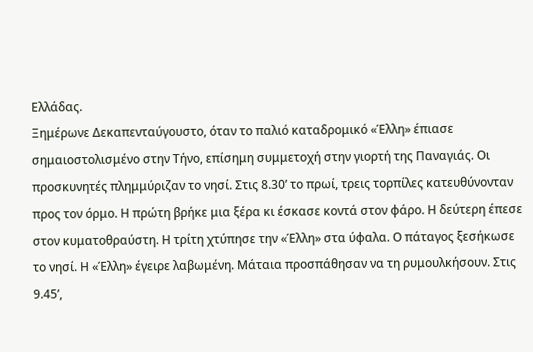Ελλάδας.
Ξημέρωνε Δεκαπενταύγουστο, όταν το παλιό καταδρομικό «Έλλη» έπιασε σημαιοστολισμένο στην Τήνο, επίσημη συμμετοχή στην γιορτή της Παναγιάς. Οι προσκυνητές πλημμύριζαν το νησί. Στις 8.30’ το πρωί, τρεις τορπίλες κατευθύνονταν προς τον όρμο. Η πρώτη βρήκε μια ξέρα κι έσκασε κοντά στον φάρο. Η δεύτερη έπεσε στον κυματοθραύστη. Η τρίτη χτύπησε την «Έλλη» στα ύφαλα. Ο πάταγος ξεσήκωσε το νησί. Η «Έλλη» έγειρε λαβωμένη. Μάταια προσπάθησαν να τη ρυμουλκήσουν. Στις 9.45’,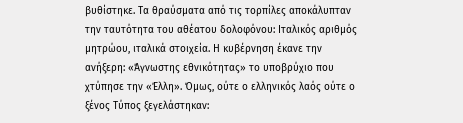βυθίστηκε. Τα θραύσματα από τις τορπίλες αποκάλυπταν την ταυτότητα του αθέατου δολοφόνου: Ιταλικός αριθμός μητρώου, ιταλικά στοιχεία. Η κυβέρνηση έκανε την ανήξερη: «Άγνωστης εθνικότητας» το υποβρύχιο που χτύπησε την «Έλλη». Όμως, ούτε ο ελληνικός λαός ούτε ο ξένος Τύπος ξεγελάστηκαν: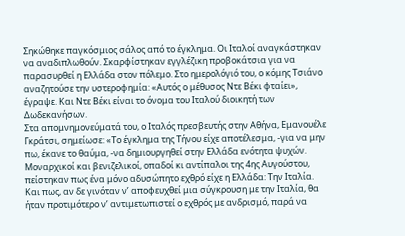Σηκώθηκε παγκόσμιος σάλος από το έγκλημα. Οι Ιταλοί αναγκάστηκαν να αναδιπλωθούν. Σκαρφίστηκαν εγγλέζικη προβοκάτσια για να παρασυρθεί η Ελλάδα στον πόλεμο. Στο ημερολόγιό του, ο κόμης Τσιάνο αναζητούσε την υστεροφημία: «Αυτός ο μέθυσος Ντε Βέκι φταίει», έγραψε. Και Ντε Βέκι είναι το όνομα του Ιταλού διοικητή των Δωδεκανήσων.
Στα απομνημονεύματά του, ο Ιταλός πρεσβευτής στην Αθήνα, Εμανουέλε Γκράτσι, σημείωσε: «Το έγκλημα της Τήνου είχε αποτέλεσμα, -για να μην πω, έκανε το θαύμα, -να δημιουργηθεί στην Ελλάδα ενότητα ψυχών. Μοναρχικοί και βενιζελικοί, οπαδοί κι αντίπαλοι της 4ης Αυγούστου, πείστηκαν πως ένα μόνο αδυσώπητο εχθρό είχε η Ελλάδα: Την Ιταλία. Και πως, αν δε γινόταν ν’ αποφευχθεί μια σύγκρουση με την Ιταλία, θα ήταν προτιμότερο ν’ αντιμετωπιστεί ο εχθρός με ανδρισμό, παρά να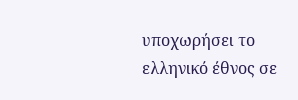υποχωρήσει το ελληνικό έθνος σε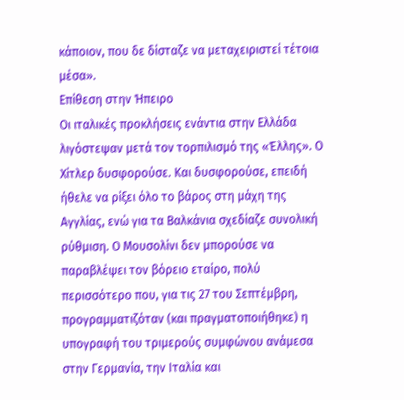κάποιον, που δε δίσταζε να μεταχειριστεί τέτοια μέσα».
Επίθεση στην Ήπειρο
Οι ιταλικές προκλήσεις ενάντια στην Ελλάδα λιγόστεψαν μετά τον τορπιλισμό της «Έλλης». Ο Χίτλερ δυσφορούσε. Και δυσφορούσε, επειδή ήθελε να ρίξει όλο το βάρος στη μάχη της Αγγλίας, ενώ για τα Βαλκάνια σχεδίαζε συνολική ρύθμιση. Ο Μουσολίνι δεν μπορούσε να παραβλέψει τον βόρειο εταίρο, πολύ περισσότερο που, για τις 27 του Σεπτέμβρη, προγραμματιζόταν (και πραγματοποιήθηκε) η υπογραφή του τριμερούς συμφώνου ανάμεσα στην Γερμανία, την Ιταλία και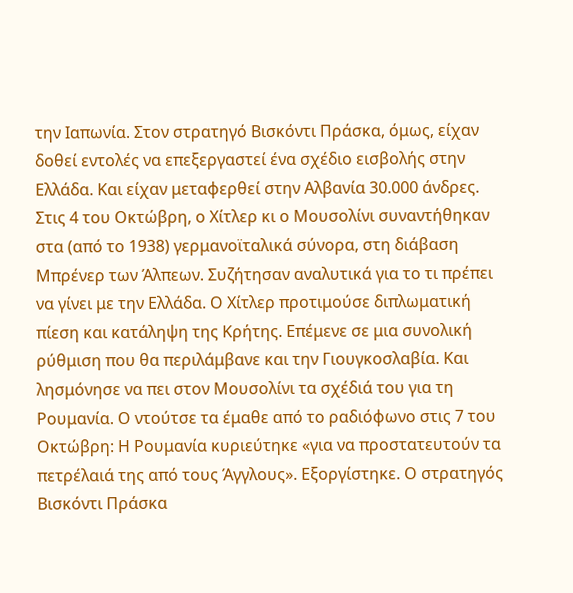την Ιαπωνία. Στον στρατηγό Βισκόντι Πράσκα, όμως, είχαν δοθεί εντολές να επεξεργαστεί ένα σχέδιο εισβολής στην Ελλάδα. Και είχαν μεταφερθεί στην Αλβανία 30.000 άνδρες.
Στις 4 του Οκτώβρη, ο Χίτλερ κι ο Μουσολίνι συναντήθηκαν στα (από το 1938) γερμανοϊταλικά σύνορα, στη διάβαση Μπρένερ των Άλπεων. Συζήτησαν αναλυτικά για το τι πρέπει να γίνει με την Ελλάδα. Ο Χίτλερ προτιμούσε διπλωματική πίεση και κατάληψη της Κρήτης. Επέμενε σε μια συνολική ρύθμιση που θα περιλάμβανε και την Γιουγκοσλαβία. Και λησμόνησε να πει στον Μουσολίνι τα σχέδιά του για τη Ρουμανία. Ο ντούτσε τα έμαθε από το ραδιόφωνο στις 7 του Οκτώβρη: Η Ρουμανία κυριεύτηκε «για να προστατευτούν τα πετρέλαιά της από τους Άγγλους». Εξοργίστηκε. Ο στρατηγός Βισκόντι Πράσκα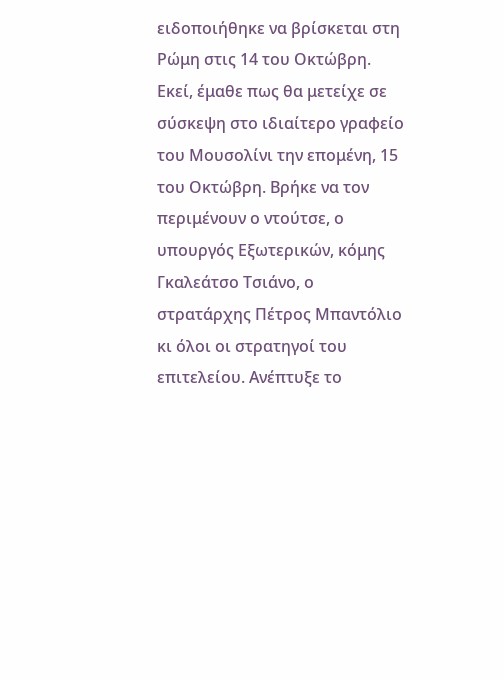ειδοποιήθηκε να βρίσκεται στη Ρώμη στις 14 του Οκτώβρη. Εκεί, έμαθε πως θα μετείχε σε σύσκεψη στο ιδιαίτερο γραφείο του Μουσολίνι την επομένη, 15 του Οκτώβρη. Βρήκε να τον περιμένουν ο ντούτσε, ο υπουργός Εξωτερικών, κόμης Γκαλεάτσο Τσιάνο, ο στρατάρχης Πέτρος Μπαντόλιο κι όλοι οι στρατηγοί του επιτελείου. Ανέπτυξε το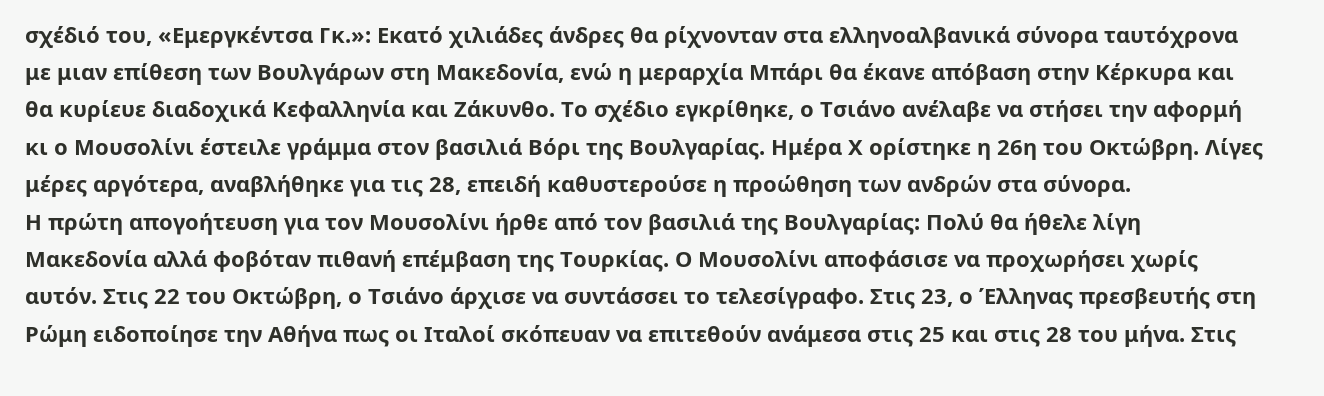σχέδιό του, «Εμεργκέντσα Γκ.»: Εκατό χιλιάδες άνδρες θα ρίχνονταν στα ελληνοαλβανικά σύνορα ταυτόχρονα με μιαν επίθεση των Βουλγάρων στη Μακεδονία, ενώ η μεραρχία Μπάρι θα έκανε απόβαση στην Κέρκυρα και θα κυρίευε διαδοχικά Κεφαλληνία και Ζάκυνθο. Το σχέδιο εγκρίθηκε, ο Τσιάνο ανέλαβε να στήσει την αφορμή κι ο Μουσολίνι έστειλε γράμμα στον βασιλιά Βόρι της Βουλγαρίας. Ημέρα Χ ορίστηκε η 26η του Οκτώβρη. Λίγες μέρες αργότερα, αναβλήθηκε για τις 28, επειδή καθυστερούσε η προώθηση των ανδρών στα σύνορα.
Η πρώτη απογοήτευση για τον Μουσολίνι ήρθε από τον βασιλιά της Βουλγαρίας: Πολύ θα ήθελε λίγη Μακεδονία αλλά φοβόταν πιθανή επέμβαση της Τουρκίας. Ο Μουσολίνι αποφάσισε να προχωρήσει χωρίς αυτόν. Στις 22 του Οκτώβρη, ο Τσιάνο άρχισε να συντάσσει το τελεσίγραφο. Στις 23, ο Έλληνας πρεσβευτής στη Ρώμη ειδοποίησε την Αθήνα πως οι Ιταλοί σκόπευαν να επιτεθούν ανάμεσα στις 25 και στις 28 του μήνα. Στις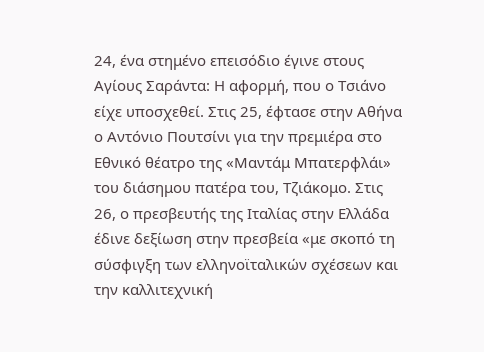24, ένα στημένο επεισόδιο έγινε στους Αγίους Σαράντα: Η αφορμή, που ο Τσιάνο είχε υποσχεθεί. Στις 25, έφτασε στην Αθήνα ο Αντόνιο Πουτσίνι για την πρεμιέρα στο Εθνικό θέατρο της «Μαντάμ Μπατερφλάι» του διάσημου πατέρα του, Τζιάκομο. Στις 26, ο πρεσβευτής της Ιταλίας στην Ελλάδα έδινε δεξίωση στην πρεσβεία «με σκοπό τη σύσφιγξη των ελληνοϊταλικών σχέσεων και την καλλιτεχνική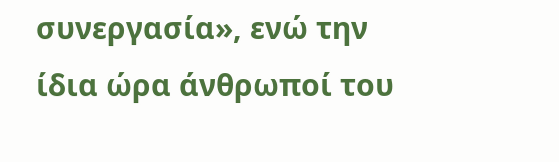συνεργασία», ενώ την ίδια ώρα άνθρωποί του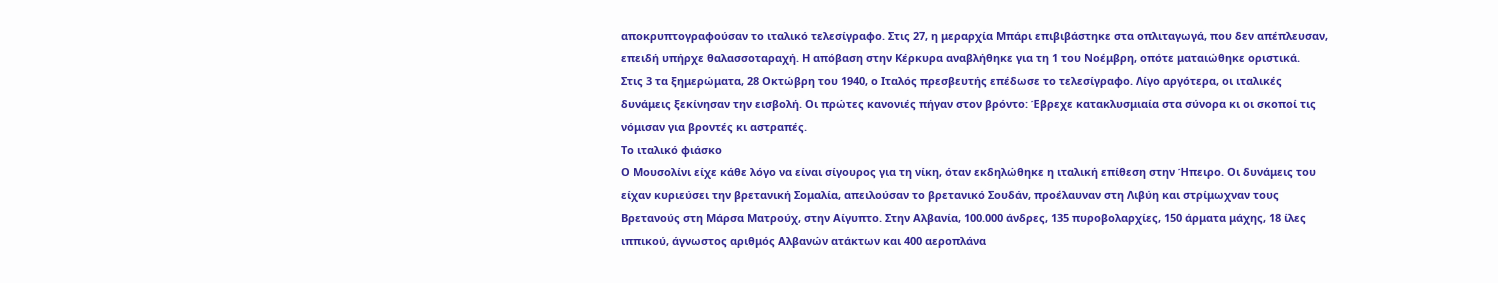αποκρυπτογραφούσαν το ιταλικό τελεσίγραφο. Στις 27, η μεραρχία Μπάρι επιβιβάστηκε στα οπλιταγωγά, που δεν απέπλευσαν, επειδή υπήρχε θαλασσοταραχή. Η απόβαση στην Κέρκυρα αναβλήθηκε για τη 1 του Νοέμβρη, οπότε ματαιώθηκε οριστικά.
Στις 3 τα ξημερώματα, 28 Οκτώβρη του 1940, ο Ιταλός πρεσβευτής επέδωσε το τελεσίγραφο. Λίγο αργότερα, οι ιταλικές δυνάμεις ξεκίνησαν την εισβολή. Οι πρώτες κανονιές πήγαν στον βρόντο: Έβρεχε κατακλυσμιαία στα σύνορα κι οι σκοποί τις νόμισαν για βροντές κι αστραπές.
Το ιταλικό φιάσκο
Ο Μουσολίνι είχε κάθε λόγο να είναι σίγουρος για τη νίκη, όταν εκδηλώθηκε η ιταλική επίθεση στην Ήπειρο. Οι δυνάμεις του είχαν κυριεύσει την βρετανική Σομαλία, απειλούσαν το βρετανικό Σουδάν, προέλαυναν στη Λιβύη και στρίμωχναν τους Βρετανούς στη Μάρσα Ματρούχ, στην Αίγυπτο. Στην Αλβανία, 100.000 άνδρες, 135 πυροβολαρχίες, 150 άρματα μάχης, 18 ίλες ιππικού, άγνωστος αριθμός Αλβανών ατάκτων και 400 αεροπλάνα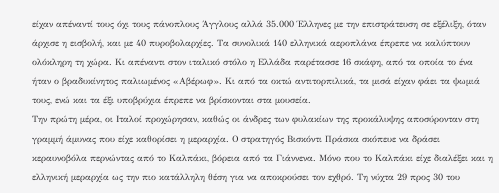είχαν απέναντί τους όχι τους πάνοπλους Άγγλους αλλά 35.000 Έλληνες με την επιστράτευση σε εξέλιξη, όταν άρχισε η εισβολή, και με 40 πυροβολαρχίες. Τα συνολικά 140 ελληνικά αεροπλάνα έπρεπε να καλύπτουν ολόκληρη τη χώρα. Κι απέναντι στον ιταλικό στόλο η Ελλάδα παρέτασσε 16 σκάφη, από τα οποία το ένα ήταν ο βραδυκίνητος παλιωμένος «Αβέρωφ». Κι από τα οκτώ αντιτορπιλικά, τα μισά είχαν φάει τα ψωμιά τους, ενώ και τα έξι υποβρύχια έπρεπε να βρίσκονται στα μουσεία.
Την πρώτη μέρα, οι Ιταλοί προχώρησαν, καθώς οι άνδρες των φυλακίων της προκάλυψης αποσύρονταν στη γραμμή άμυνας που είχε καθορίσει η μεραρχία. Ο στρατηγός Βισκόντι Πράσκα σκόπευε να δράσει κεραυνοβόλα περνώντας από το Καλπάκι, βόρεια από τα Γιάννενα. Μόνο που το Καλπάκι είχε διαλέξει και η ελληνική μεραρχία ως την πιο κατάλληλη θέση για να αποκρούσει τον εχθρό. Τη νύχτα 29 προς 30 του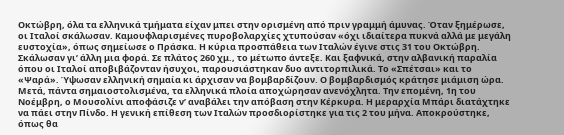Οκτώβρη, όλα τα ελληνικά τμήματα είχαν μπει στην ορισμένη από πριν γραμμή άμυνας. Όταν ξημέρωσε, οι Ιταλοί σκάλωσαν. Καμουφλαρισμένες πυροβολαρχίες χτυπούσαν «όχι ιδιαίτερα πυκνά αλλά με μεγάλη ευστοχία», όπως σημείωσε ο Πράσκα. Η κύρια προσπάθεια των Ιταλών έγινε στις 31 του Οκτώβρη. Σκάλωσαν γι’ άλλη μια φορά. Σε πλάτος 260 χμ., το μέτωπο άντεξε. Και ξαφνικά, στην αλβανική παραλία όπου οι Ιταλοί αποβιβάζονταν ήσυχοι, παρουσιάστηκαν δυο αντιτορπιλικά. Το «Σπέτσαι» και το «Ψαρά». Ύψωσαν ελληνική σημαία κι άρχισαν να βομβαρδίζουν. Ο βομβαρδισμός κράτησε μιάμιση ώρα. Μετά, πάντα σημαιοστολισμένα, τα ελληνικά πλοία αποχώρησαν ανενόχλητα. Την επομένη, 1η του Νοέμβρη, ο Μουσολίνι αποφάσιζε ν’ αναβάλει την απόβαση στην Κέρκυρα. Η μεραρχία Μπάρι διατάχτηκε να πάει στην Πίνδο. Η γενική επίθεση των Ιταλών προσδιορίστηκε για τις 2 του μήνα. Αποκρούστηκε, όπως θα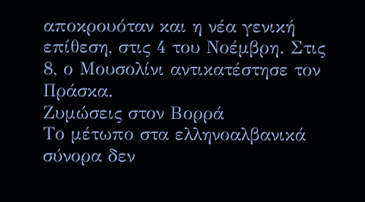αποκρουόταν και η νέα γενική επίθεση, στις 4 του Νοέμβρη. Στις 8, ο Μουσολίνι αντικατέστησε τον Πράσκα.
Ζυμώσεις στον Βορρά
Το μέτωπο στα ελληνοαλβανικά σύνορα δεν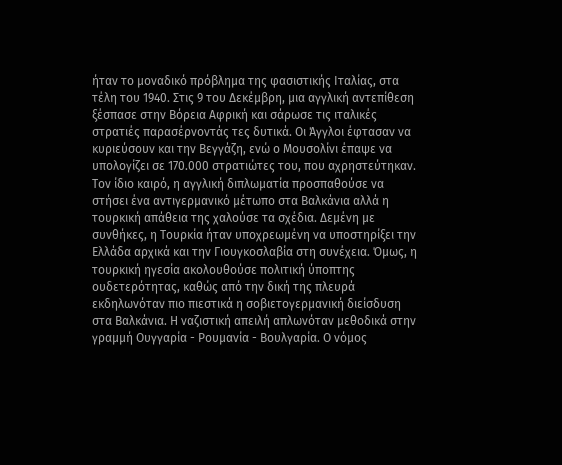ήταν το μοναδικό πρόβλημα της φασιστικής Ιταλίας, στα τέλη του 1940. Στις 9 του Δεκέμβρη, μια αγγλική αντεπίθεση ξέσπασε στην Βόρεια Αφρική και σάρωσε τις ιταλικές στρατιές παρασέρνοντάς τες δυτικά. Οι Άγγλοι έφτασαν να κυριεύσουν και την Βεγγάζη, ενώ ο Μουσολίνι έπαψε να υπολογίζει σε 170.000 στρατιώτες του, που αχρηστεύτηκαν. Τον ίδιο καιρό, η αγγλική διπλωματία προσπαθούσε να στήσει ένα αντιγερμανικό μέτωπο στα Βαλκάνια αλλά η τουρκική απάθεια της χαλούσε τα σχέδια. Δεμένη με συνθήκες, η Τουρκία ήταν υποχρεωμένη να υποστηρίξει την Ελλάδα αρχικά και την Γιουγκοσλαβία στη συνέχεια. Όμως, η τουρκική ηγεσία ακολουθούσε πολιτική ύποπτης ουδετερότητας, καθώς από την δική της πλευρά εκδηλωνόταν πιο πιεστικά η σοβιετογερμανική διείσδυση στα Βαλκάνια. Η ναζιστική απειλή απλωνόταν μεθοδικά στην γραμμή Ουγγαρία - Ρουμανία - Βουλγαρία. Ο νόμος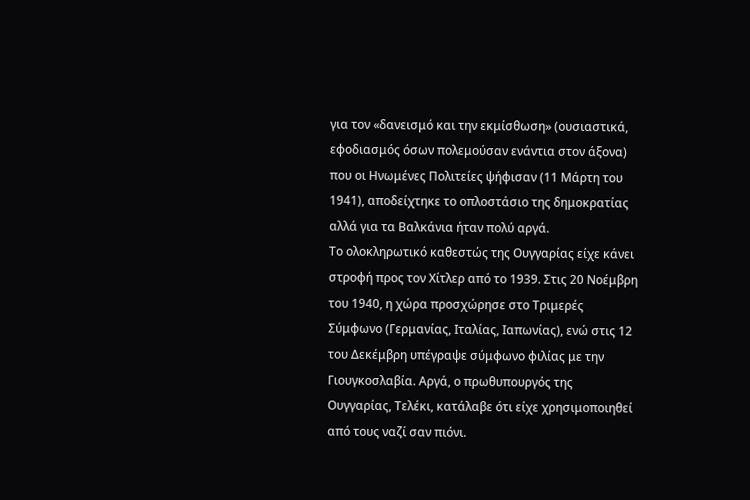για τον «δανεισμό και την εκμίσθωση» (ουσιαστικά, εφοδιασμός όσων πολεμούσαν ενάντια στον άξονα) που οι Ηνωμένες Πολιτείες ψήφισαν (11 Μάρτη του 1941), αποδείχτηκε το οπλοστάσιο της δημοκρατίας αλλά για τα Βαλκάνια ήταν πολύ αργά.
Το ολοκληρωτικό καθεστώς της Ουγγαρίας είχε κάνει στροφή προς τον Χίτλερ από το 1939. Στις 20 Νοέμβρη του 1940, η χώρα προσχώρησε στο Τριμερές Σύμφωνο (Γερμανίας, Ιταλίας, Ιαπωνίας), ενώ στις 12 του Δεκέμβρη υπέγραψε σύμφωνο φιλίας με την Γιουγκοσλαβία. Αργά, ο πρωθυπουργός της Ουγγαρίας, Τελέκι, κατάλαβε ότι είχε χρησιμοποιηθεί από τους ναζί σαν πιόνι.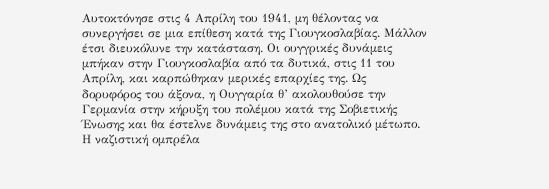Αυτοκτόνησε στις 4 Απρίλη του 1941, μη θέλοντας να συνεργήσει σε μια επίθεση κατά της Γιουγκοσλαβίας. Μάλλον έτσι διευκόλυνε την κατάσταση. Οι ουγγρικές δυνάμεις μπήκαν στην Γιουγκοσλαβία από τα δυτικά, στις 11 του Απρίλη, και καρπώθηκαν μερικές επαρχίες της. Ως δορυφόρος του άξονα, η Ουγγαρία θ’ ακολουθούσε την Γερμανία στην κήρυξη του πολέμου κατά της Σοβιετικής Ένωσης και θα έστελνε δυνάμεις της στο ανατολικό μέτωπο.
Η ναζιστική ομπρέλα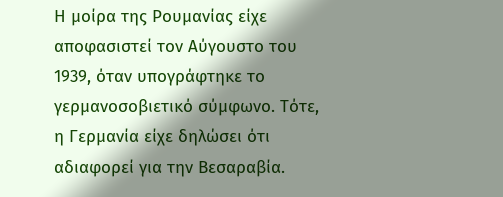Η μοίρα της Ρουμανίας είχε αποφασιστεί τον Αύγουστο του 1939, όταν υπογράφτηκε το γερμανοσοβιετικό σύμφωνο. Τότε, η Γερμανία είχε δηλώσει ότι αδιαφορεί για την Βεσαραβία.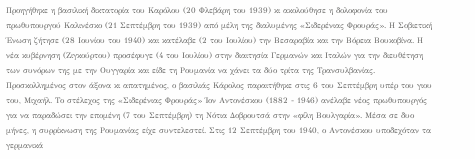Προηγήθηκε η βασιλική δικτατορία του Καρόλου (20 Φλεβάρη του 1939) κι ακολούθησε η δολοφονία του πρωθυπουργού Καλινέσκο (21 Σεπτέμβρη του 1939) από μέλη της διαλυμένης «Σιδερένιας Φρουράς». Η Σοβιετική Ένωση ζήτησε (28 Ιουνίου του 1940) και κατέλαβε (2 του Ιουλίου) την Βεσαραβία και την Βόρεια Βουκοβίνα. Η νέα κυβέρνηση (Ζιγκούρτου) προσέφυγε (4 του Ιουλίου) στην διαιτησία Γερμανών και Ιταλών για την διευθέτηση των συνόρων της με την Ουγγαρία και είδε τη Ρουμανία να χάνει τα δύο τρίτα της Τρανσυλβανίας.
Προσκολλημένος στον άξονα κι απατημένος, ο βασιλιάς Κάρολος παραιτήθηκε στις 6 του Σεπτέμβρη υπέρ του γιου του, Μιχαήλ. Το στέλεχος της «Σιδερένιας Φρουράς» Ίον Αντονέσκου (1882 - 1946) ανέλαβε νέος πρωθυπουργός για να παραδώσει την επομένη (7 του Σεπτέμβρη) τη Νότια Δοβρουτσά στην «φίλη Βουλγαρία». Μέσα σε δυο μήνες, η συρρίκνωση της Ρουμανίας είχε συντελεστεί. Στις 12 Σεπτέμβρη του 1940, ο Αντονέσκου υποδεχόταν τα γερμανικά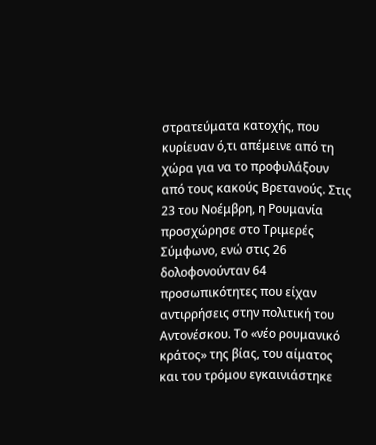στρατεύματα κατοχής, που κυρίευαν ό,τι απέμεινε από τη χώρα για να το προφυλάξουν από τους κακούς Βρετανούς. Στις 23 του Νοέμβρη, η Ρουμανία προσχώρησε στο Τριμερές Σύμφωνο, ενώ στις 26 δολοφονούνταν 64 προσωπικότητες που είχαν αντιρρήσεις στην πολιτική του Αντονέσκου. Το «νέο ρουμανικό κράτος» της βίας, του αίματος και του τρόμου εγκαινιάστηκε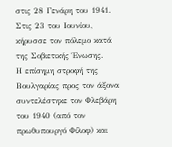στις 28 Γενάρη του 1941. Στις 23 του Ιουνίου, κήρυσσε τον πόλεμο κατά της Σοβιετικής Ένωσης.
Η επίσημη στροφή της Βουλγαρίας προς τον άξονα συντελέστηκε τον Φλεβάρη του 1940 (από τον πρωθυπουργό Φίλοφ) και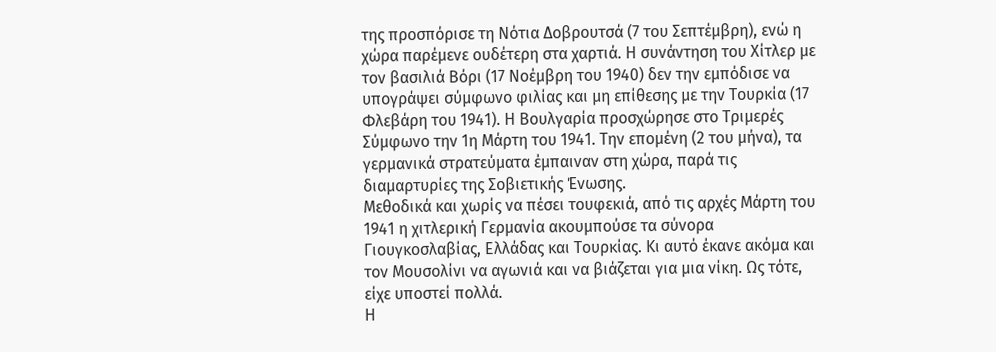της προσπόρισε τη Νότια Δοβρουτσά (7 του Σεπτέμβρη), ενώ η χώρα παρέμενε ουδέτερη στα χαρτιά. Η συνάντηση του Χίτλερ με τον βασιλιά Βόρι (17 Νοέμβρη του 1940) δεν την εμπόδισε να υπογράψει σύμφωνο φιλίας και μη επίθεσης με την Τουρκία (17 Φλεβάρη του 1941). Η Βουλγαρία προσχώρησε στο Τριμερές Σύμφωνο την 1η Μάρτη του 1941. Την επομένη (2 του μήνα), τα γερμανικά στρατεύματα έμπαιναν στη χώρα, παρά τις διαμαρτυρίες της Σοβιετικής Ένωσης.
Μεθοδικά και χωρίς να πέσει τουφεκιά, από τις αρχές Μάρτη του 1941 η χιτλερική Γερμανία ακουμπούσε τα σύνορα Γιουγκοσλαβίας, Ελλάδας και Τουρκίας. Κι αυτό έκανε ακόμα και τον Μουσολίνι να αγωνιά και να βιάζεται για μια νίκη. Ως τότε, είχε υποστεί πολλά.
Η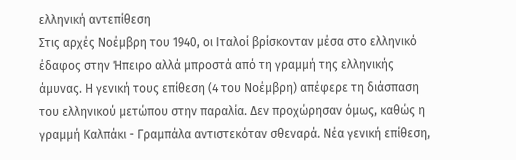ελληνική αντεπίθεση
Στις αρχές Νοέμβρη του 1940, οι Ιταλοί βρίσκονταν μέσα στο ελληνικό έδαφος στην Ήπειρο αλλά μπροστά από τη γραμμή της ελληνικής άμυνας. Η γενική τους επίθεση (4 του Νοέμβρη) απέφερε τη διάσπαση του ελληνικού μετώπου στην παραλία. Δεν προχώρησαν όμως, καθώς η γραμμή Καλπάκι - Γραμπάλα αντιστεκόταν σθεναρά. Νέα γενική επίθεση,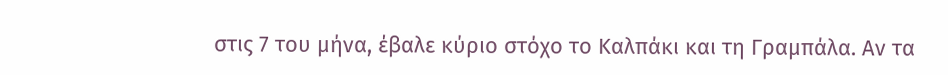στις 7 του μήνα, έβαλε κύριο στόχο το Καλπάκι και τη Γραμπάλα. Αν τα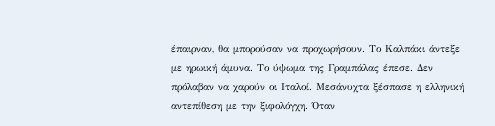έπαιρναν, θα μπορούσαν να προχωρήσουν. Το Καλπάκι άντεξε με ηρωική άμυνα. Το ύψωμα της Γραμπάλας έπεσε. Δεν πρόλαβαν να χαρούν οι Ιταλοί. Μεσάνυχτα ξέσπασε η ελληνική αντεπίθεση με την ξιφολόγχη. Όταν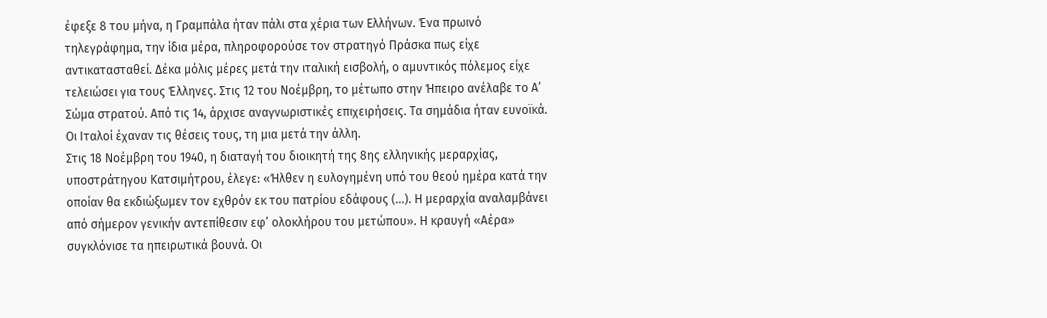έφεξε 8 του μήνα, η Γραμπάλα ήταν πάλι στα χέρια των Ελλήνων. Ένα πρωινό τηλεγράφημα, την ίδια μέρα, πληροφορούσε τον στρατηγό Πράσκα πως είχε αντικατασταθεί. Δέκα μόλις μέρες μετά την ιταλική εισβολή, ο αμυντικός πόλεμος είχε τελειώσει για τους Έλληνες. Στις 12 του Νοέμβρη, το μέτωπο στην Ήπειρο ανέλαβε το Α’ Σώμα στρατού. Από τις 14, άρχισε αναγνωριστικές επιχειρήσεις. Τα σημάδια ήταν ευνοϊκά. Οι Ιταλοί έχαναν τις θέσεις τους, τη μια μετά την άλλη.
Στις 18 Νοέμβρη του 1940, η διαταγή του διοικητή της 8ης ελληνικής μεραρχίας, υποστράτηγου Κατσιμήτρου, έλεγε: «Ήλθεν η ευλογημένη υπό του θεού ημέρα κατά την οποίαν θα εκδιώξωμεν τον εχθρόν εκ του πατρίου εδάφους (...). Η μεραρχία αναλαμβάνει από σήμερον γενικήν αντεπίθεσιν εφ’ ολοκλήρου του μετώπου». Η κραυγή «Αέρα» συγκλόνισε τα ηπειρωτικά βουνά. Οι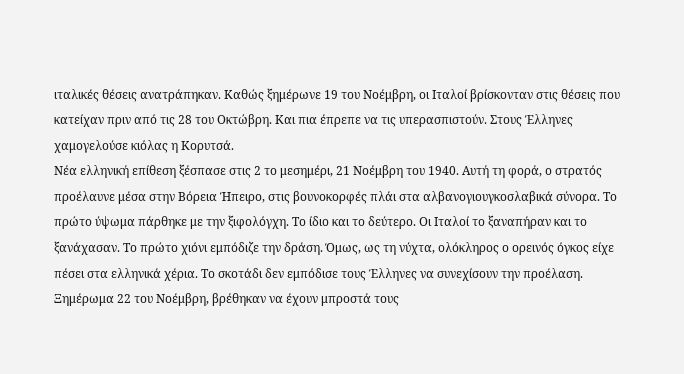ιταλικές θέσεις ανατράπηκαν. Καθώς ξημέρωνε 19 του Νοέμβρη, οι Ιταλοί βρίσκονταν στις θέσεις που κατείχαν πριν από τις 28 του Οκτώβρη. Και πια έπρεπε να τις υπερασπιστούν. Στους Έλληνες χαμογελούσε κιόλας η Κορυτσά.
Νέα ελληνική επίθεση ξέσπασε στις 2 το μεσημέρι, 21 Νοέμβρη του 1940. Αυτή τη φορά, ο στρατός προέλαυνε μέσα στην Βόρεια Ήπειρο, στις βουνοκορφές πλάι στα αλβανογιουγκοσλαβικά σύνορα. Το πρώτο ύψωμα πάρθηκε με την ξιφολόγχη. Το ίδιο και το δεύτερο. Οι Ιταλοί το ξαναπήραν και το ξανάχασαν. Το πρώτο χιόνι εμπόδιζε την δράση. Όμως, ως τη νύχτα, ολόκληρος ο ορεινός όγκος είχε πέσει στα ελληνικά χέρια. Το σκοτάδι δεν εμπόδισε τους Έλληνες να συνεχίσουν την προέλαση. Ξημέρωμα 22 του Νοέμβρη, βρέθηκαν να έχουν μπροστά τους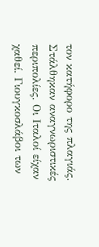τον κατήφορο της πλαγιάς. Στάλθηκαν αναγνωριστικές περιπολίες. Οι Ιταλοί είχαν χαθεί. Γιουγκοσλάβοι των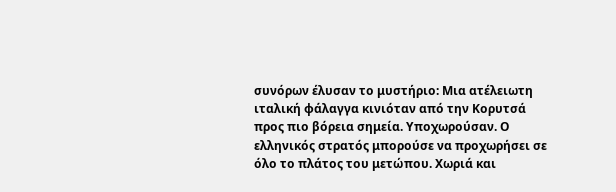συνόρων έλυσαν το μυστήριο: Μια ατέλειωτη ιταλική φάλαγγα κινιόταν από την Κορυτσά προς πιο βόρεια σημεία. Υποχωρούσαν. Ο ελληνικός στρατός μπορούσε να προχωρήσει σε όλο το πλάτος του μετώπου. Χωριά και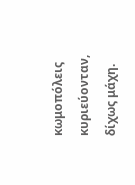κωμοπόλεις κυριεύονταν, δίχως μάχη.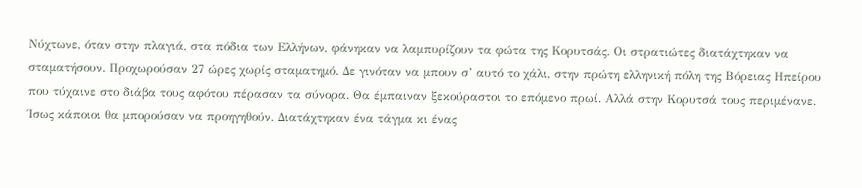Νύχτωνε, όταν στην πλαγιά, στα πόδια των Ελλήνων, φάνηκαν να λαμπυρίζουν τα φώτα της Κορυτσάς. Οι στρατιώτες διατάχτηκαν να σταματήσουν. Προχωρούσαν 27 ώρες χωρίς σταματημό. Δε γινόταν να μπουν σ’ αυτό το χάλι, στην πρώτη ελληνική πόλη της Βόρειας Ηπείρου που τύχαινε στο διάβα τους αφότου πέρασαν τα σύνορα. Θα έμπαιναν ξεκούραστοι το επόμενο πρωί. Αλλά στην Κορυτσά τους περιμένανε. Ίσως κάποιοι θα μπορούσαν να προηγηθούν. Διατάχτηκαν ένα τάγμα κι ένας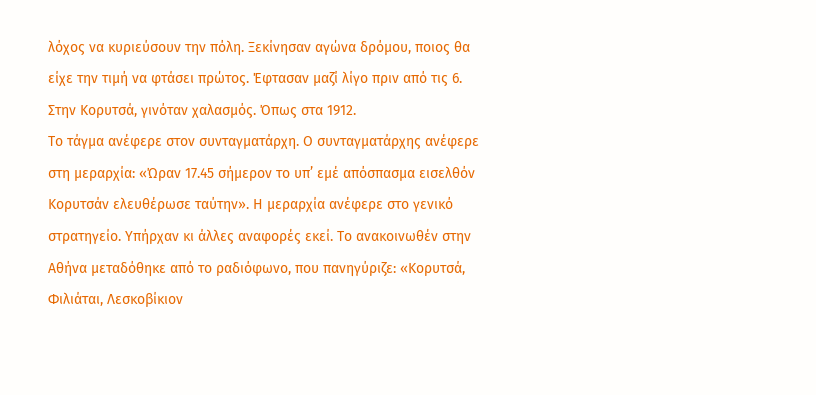λόχος να κυριεύσουν την πόλη. Ξεκίνησαν αγώνα δρόμου, ποιος θα είχε την τιμή να φτάσει πρώτος. Έφτασαν μαζί λίγο πριν από τις 6. Στην Κορυτσά, γινόταν χαλασμός. Όπως στα 1912.
Το τάγμα ανέφερε στον συνταγματάρχη. Ο συνταγματάρχης ανέφερε στη μεραρχία: «Ώραν 17.45 σήμερον το υπ’ εμέ απόσπασμα εισελθόν Κορυτσάν ελευθέρωσε ταύτην». Η μεραρχία ανέφερε στο γενικό στρατηγείο. Υπήρχαν κι άλλες αναφορές εκεί. Το ανακοινωθέν στην Αθήνα μεταδόθηκε από το ραδιόφωνο, που πανηγύριζε: «Κορυτσά, Φιλιάται, Λεσκοβίκιον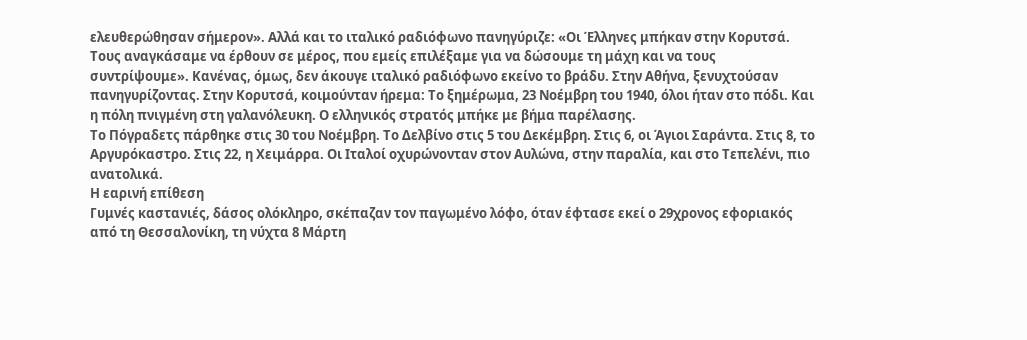ελευθερώθησαν σήμερον». Αλλά και το ιταλικό ραδιόφωνο πανηγύριζε: «Οι Έλληνες μπήκαν στην Κορυτσά. Τους αναγκάσαμε να έρθουν σε μέρος, που εμείς επιλέξαμε για να δώσουμε τη μάχη και να τους συντρίψουμε». Κανένας, όμως, δεν άκουγε ιταλικό ραδιόφωνο εκείνο το βράδυ. Στην Αθήνα, ξενυχτούσαν πανηγυρίζοντας. Στην Κορυτσά, κοιμούνταν ήρεμα: Το ξημέρωμα, 23 Νοέμβρη του 1940, όλοι ήταν στο πόδι. Και η πόλη πνιγμένη στη γαλανόλευκη. Ο ελληνικός στρατός μπήκε με βήμα παρέλασης.
Το Πόγραδετς πάρθηκε στις 30 του Νοέμβρη. Το Δελβίνο στις 5 του Δεκέμβρη. Στις 6, οι Άγιοι Σαράντα. Στις 8, το Αργυρόκαστρο. Στις 22, η Χειμάρρα. Οι Ιταλοί οχυρώνονταν στον Αυλώνα, στην παραλία, και στο Τεπελένι, πιο ανατολικά.
Η εαρινή επίθεση
Γυμνές καστανιές, δάσος ολόκληρο, σκέπαζαν τον παγωμένο λόφο, όταν έφτασε εκεί ο 29χρονος εφοριακός από τη Θεσσαλονίκη, τη νύχτα 8 Μάρτη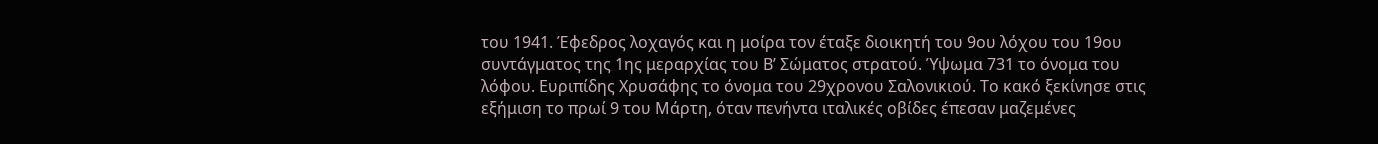του 1941. Έφεδρος λοχαγός και η μοίρα τον έταξε διοικητή του 9ου λόχου του 19ου συντάγματος της 1ης μεραρχίας του Β’ Σώματος στρατού. Ύψωμα 731 το όνομα του λόφου. Ευριπίδης Χρυσάφης το όνομα του 29χρονου Σαλονικιού. Το κακό ξεκίνησε στις εξήμιση το πρωί 9 του Μάρτη, όταν πενήντα ιταλικές οβίδες έπεσαν μαζεμένες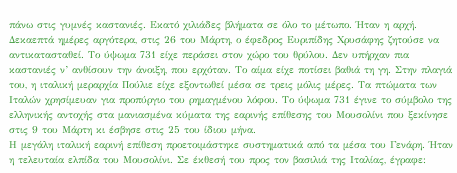πάνω στις γυμνές καστανιές. Εκατό χιλιάδες βλήματα σε όλο το μέτωπο. Ήταν η αρχή. Δεκαεπτά ημέρες αργότερα, στις 26 του Μάρτη, ο έφεδρος Ευριπίδης Χρυσάφης ζητούσε να αντικατασταθεί. Το ύψωμα 731 είχε περάσει στον χώρο του θρύλου. Δεν υπήρχαν πια καστανιές ν’ ανθίσουν την άνοιξη, που ερχόταν. Το αίμα είχε ποτίσει βαθιά τη γη. Στην πλαγιά του, η ιταλική μεραρχία Πούλιε είχε εξοντωθεί μέσα σε τρεις μόλις μέρες. Τα πτώματα των Ιταλών χρησίμευαν για προπύργιο του ρημαγμένου λόφου. Το ύψωμα 731 έγινε το σύμβολο της ελληνικής αντοχής στα μανιασμένα κύματα της εαρινής επίθεσης του Μουσολίνι που ξεκίνησε στις 9 του Μάρτη κι έσβησε στις 25 του ίδιου μήνα.
Η μεγάλη ιταλική εαρινή επίθεση προετοιμάστηκε συστηματικά από τα μέσα του Γενάρη. Ήταν η τελευταία ελπίδα του Μουσολίνι. Σε έκθεσή του προς τον βασιλιά της Ιταλίας, έγραφε: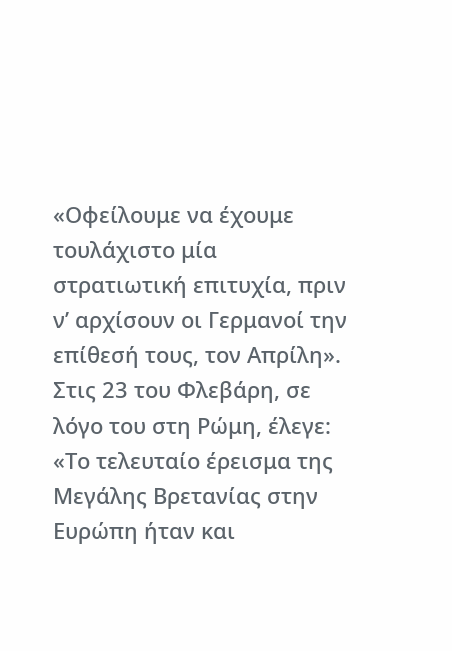«Οφείλουμε να έχουμε τουλάχιστο μία στρατιωτική επιτυχία, πριν ν’ αρχίσουν οι Γερμανοί την επίθεσή τους, τον Απρίλη». Στις 23 του Φλεβάρη, σε λόγο του στη Ρώμη, έλεγε: «Το τελευταίο έρεισμα της Μεγάλης Βρετανίας στην Ευρώπη ήταν και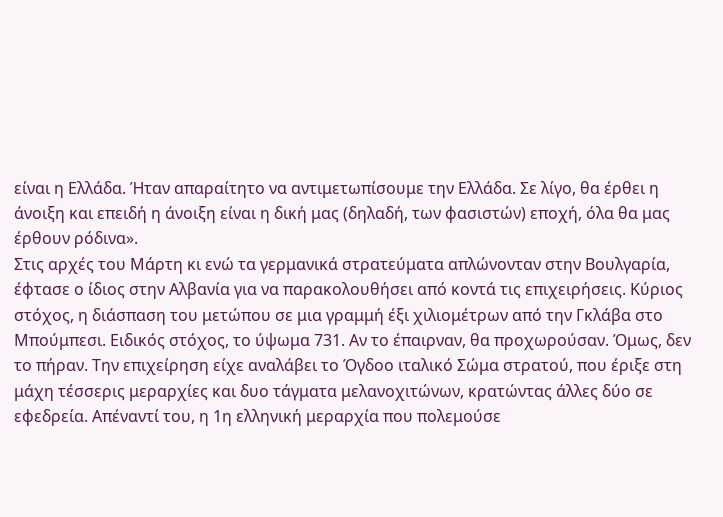είναι η Ελλάδα. Ήταν απαραίτητο να αντιμετωπίσουμε την Ελλάδα. Σε λίγο, θα έρθει η άνοιξη και επειδή η άνοιξη είναι η δική μας (δηλαδή, των φασιστών) εποχή, όλα θα μας έρθουν ρόδινα».
Στις αρχές του Μάρτη κι ενώ τα γερμανικά στρατεύματα απλώνονταν στην Βουλγαρία, έφτασε ο ίδιος στην Αλβανία για να παρακολουθήσει από κοντά τις επιχειρήσεις. Κύριος στόχος, η διάσπαση του μετώπου σε μια γραμμή έξι χιλιομέτρων από την Γκλάβα στο Μπούμπεσι. Ειδικός στόχος, το ύψωμα 731. Αν το έπαιρναν, θα προχωρούσαν. Όμως, δεν το πήραν. Την επιχείρηση είχε αναλάβει το Όγδοο ιταλικό Σώμα στρατού, που έριξε στη μάχη τέσσερις μεραρχίες και δυο τάγματα μελανοχιτώνων, κρατώντας άλλες δύο σε εφεδρεία. Απέναντί του, η 1η ελληνική μεραρχία που πολεμούσε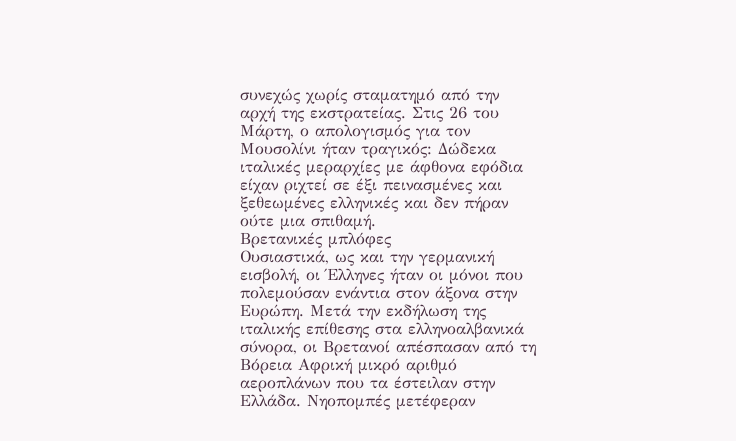συνεχώς χωρίς σταματημό από την αρχή της εκστρατείας. Στις 26 του Μάρτη, ο απολογισμός για τον Μουσολίνι ήταν τραγικός: Δώδεκα ιταλικές μεραρχίες με άφθονα εφόδια είχαν ριχτεί σε έξι πεινασμένες και ξεθεωμένες ελληνικές και δεν πήραν ούτε μια σπιθαμή.
Βρετανικές μπλόφες
Ουσιαστικά, ως και την γερμανική εισβολή, οι Έλληνες ήταν οι μόνοι που πολεμούσαν ενάντια στον άξονα στην Ευρώπη. Μετά την εκδήλωση της ιταλικής επίθεσης στα ελληνοαλβανικά σύνορα, οι Βρετανοί απέσπασαν από τη Βόρεια Αφρική μικρό αριθμό αεροπλάνων που τα έστειλαν στην Ελλάδα. Νηοπομπές μετέφεραν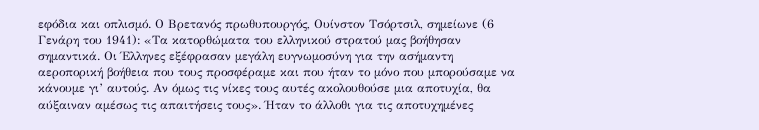εφόδια και οπλισμό. Ο Βρετανός πρωθυπουργός, Ουίνστον Τσόρτσιλ, σημείωνε (6 Γενάρη του 1941): «Τα κατορθώματα του ελληνικού στρατού μας βοήθησαν σημαντικά. Οι Έλληνες εξέφρασαν μεγάλη ευγνωμοσύνη για την ασήμαντη αεροπορική βοήθεια που τους προσφέραμε και που ήταν το μόνο που μπορούσαμε να κάνουμε γι’ αυτούς. Αν όμως τις νίκες τους αυτές ακολουθούσε μια αποτυχία, θα αύξαιναν αμέσως τις απαιτήσεις τους». Ήταν το άλλοθι για τις αποτυχημένες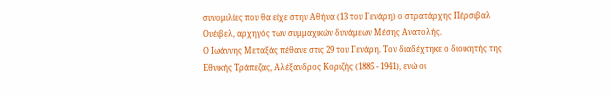συνομιλίες που θα είχε στην Αθήνα (13 του Γενάρη) ο στρατάρχης Πέρσιβαλ Ουέιβελ, αρχηγός των συμμαχικών δυνάμεων Μέσης Ανατολής.
Ο Ιωάννης Μεταξάς πέθανε στις 29 του Γενάρη. Τον διαδέχτηκε ο διοικητής της Εθνικής Τράπεζας, Αλέξανδρος Κοριζής (1885 - 1941), ενώ οι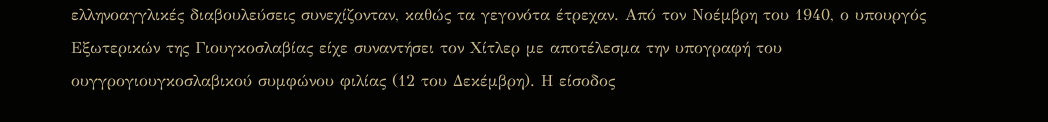ελληνοαγγλικές διαβουλεύσεις συνεχίζονταν, καθώς τα γεγονότα έτρεχαν. Από τον Νοέμβρη του 1940, ο υπουργός Εξωτερικών της Γιουγκοσλαβίας είχε συναντήσει τον Χίτλερ με αποτέλεσμα την υπογραφή του ουγγρογιουγκοσλαβικού συμφώνου φιλίας (12 του Δεκέμβρη). Η είσοδος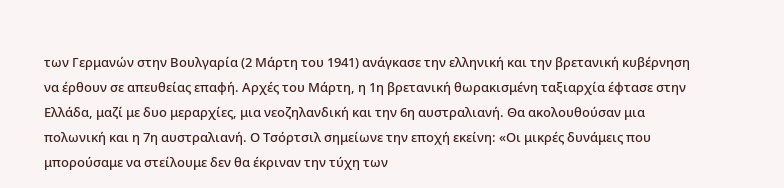των Γερμανών στην Βουλγαρία (2 Μάρτη του 1941) ανάγκασε την ελληνική και την βρετανική κυβέρνηση να έρθουν σε απευθείας επαφή. Αρχές του Μάρτη, η 1η βρετανική θωρακισμένη ταξιαρχία έφτασε στην Ελλάδα, μαζί με δυο μεραρχίες, μια νεοζηλανδική και την 6η αυστραλιανή. Θα ακολουθούσαν μια πολωνική και η 7η αυστραλιανή. Ο Τσόρτσιλ σημείωνε την εποχή εκείνη: «Οι μικρές δυνάμεις που μπορούσαμε να στείλουμε δεν θα έκριναν την τύχη των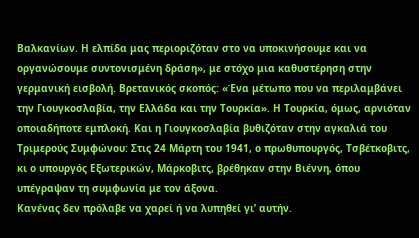Βαλκανίων. Η ελπίδα μας περιοριζόταν στο να υποκινήσουμε και να οργανώσουμε συντονισμένη δράση», με στόχο μια καθυστέρηση στην γερμανική εισβολή. Βρετανικός σκοπός: «Ένα μέτωπο που να περιλαμβάνει την Γιουγκοσλαβία, την Ελλάδα και την Τουρκία». Η Τουρκία, όμως, αρνιόταν οποιαδήποτε εμπλοκή. Και η Γιουγκοσλαβία βυθιζόταν στην αγκαλιά του Τριμερούς Συμφώνου: Στις 24 Μάρτη του 1941, ο πρωθυπουργός, Τσβέτκοβιτς, κι ο υπουργός Εξωτερικών, Μάρκοβιτς, βρέθηκαν στην Βιέννη, όπου υπέγραψαν τη συμφωνία με τον άξονα.
Κανένας δεν πρόλαβε να χαρεί ή να λυπηθεί γι’ αυτήν.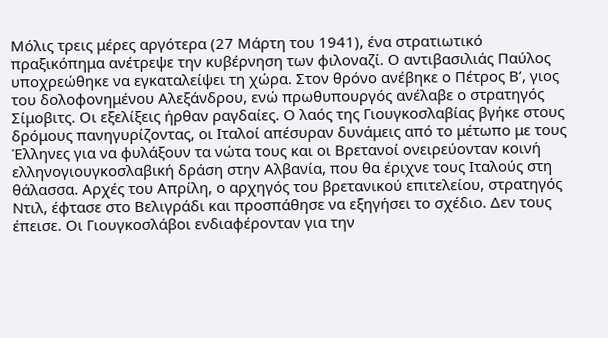Μόλις τρεις μέρες αργότερα (27 Μάρτη του 1941), ένα στρατιωτικό πραξικόπημα ανέτρεψε την κυβέρνηση των φιλοναζί. Ο αντιβασιλιάς Παύλος υποχρεώθηκε να εγκαταλείψει τη χώρα. Στον θρόνο ανέβηκε ο Πέτρος Β’, γιος του δολοφονημένου Αλεξάνδρου, ενώ πρωθυπουργός ανέλαβε ο στρατηγός Σίμοβιτς. Οι εξελίξεις ήρθαν ραγδαίες. Ο λαός της Γιουγκοσλαβίας βγήκε στους δρόμους πανηγυρίζοντας, οι Ιταλοί απέσυραν δυνάμεις από το μέτωπο με τους Έλληνες για να φυλάξουν τα νώτα τους και οι Βρετανοί ονειρεύονταν κοινή ελληνογιουγκοσλαβική δράση στην Αλβανία, που θα έριχνε τους Ιταλούς στη θάλασσα. Αρχές του Απρίλη, ο αρχηγός του βρετανικού επιτελείου, στρατηγός Ντιλ, έφτασε στο Βελιγράδι και προσπάθησε να εξηγήσει το σχέδιο. Δεν τους έπεισε. Οι Γιουγκοσλάβοι ενδιαφέρονταν για την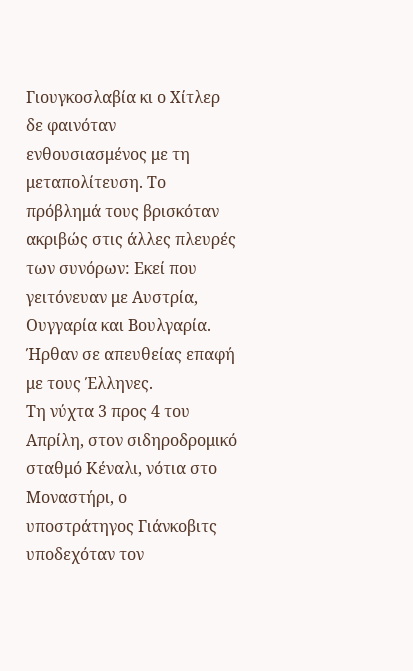Γιουγκοσλαβία κι ο Χίτλερ δε φαινόταν ενθουσιασμένος με τη μεταπολίτευση. Το πρόβλημά τους βρισκόταν ακριβώς στις άλλες πλευρές των συνόρων: Εκεί που γειτόνευαν με Αυστρία, Ουγγαρία και Βουλγαρία. Ήρθαν σε απευθείας επαφή με τους Έλληνες.
Τη νύχτα 3 προς 4 του Απρίλη, στον σιδηροδρομικό σταθμό Κέναλι, νότια στο Μοναστήρι, ο υποστράτηγος Γιάνκοβιτς υποδεχόταν τον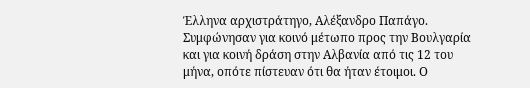Έλληνα αρχιστράτηγο, Αλέξανδρο Παπάγο. Συμφώνησαν για κοινό μέτωπο προς την Βουλγαρία και για κοινή δράση στην Αλβανία από τις 12 του μήνα, οπότε πίστευαν ότι θα ήταν έτοιμοι. Ο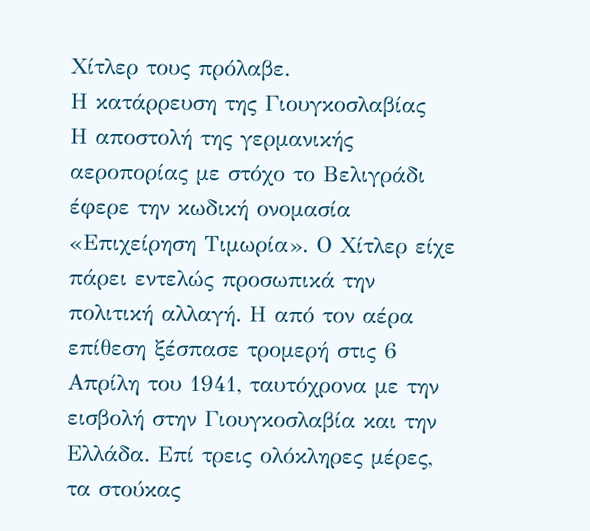Χίτλερ τους πρόλαβε.
Η κατάρρευση της Γιουγκοσλαβίας
Η αποστολή της γερμανικής αεροπορίας με στόχο το Βελιγράδι έφερε την κωδική ονομασία «Επιχείρηση Τιμωρία». Ο Χίτλερ είχε πάρει εντελώς προσωπικά την πολιτική αλλαγή. Η από τον αέρα επίθεση ξέσπασε τρομερή στις 6 Απρίλη του 1941, ταυτόχρονα με την εισβολή στην Γιουγκοσλαβία και την Ελλάδα. Επί τρεις ολόκληρες μέρες, τα στούκας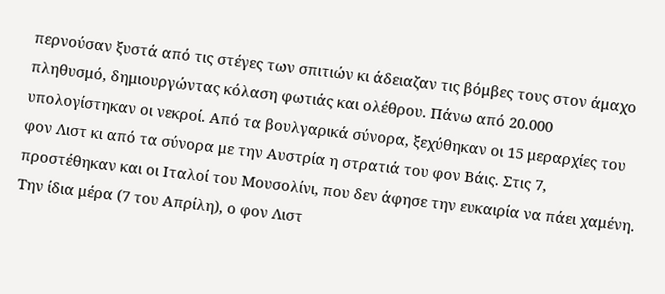περνούσαν ξυστά από τις στέγες των σπιτιών κι άδειαζαν τις βόμβες τους στον άμαχο πληθυσμό, δημιουργώντας κόλαση φωτιάς και ολέθρου. Πάνω από 20.000 υπολογίστηκαν οι νεκροί. Από τα βουλγαρικά σύνορα, ξεχύθηκαν οι 15 μεραρχίες του φον Λιστ κι από τα σύνορα με την Αυστρία η στρατιά του φον Βάις. Στις 7, προστέθηκαν και οι Ιταλοί του Μουσολίνι, που δεν άφησε την ευκαιρία να πάει χαμένη. Την ίδια μέρα (7 του Απρίλη), ο φον Λιστ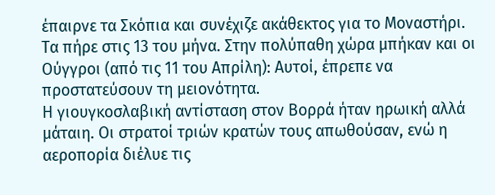έπαιρνε τα Σκόπια και συνέχιζε ακάθεκτος για το Μοναστήρι. Τα πήρε στις 13 του μήνα. Στην πολύπαθη χώρα μπήκαν και οι Ούγγροι (από τις 11 του Απρίλη): Αυτοί, έπρεπε να προστατεύσουν τη μειονότητα.
Η γιουγκοσλαβική αντίσταση στον Βορρά ήταν ηρωική αλλά μάταιη. Οι στρατοί τριών κρατών τους απωθούσαν, ενώ η αεροπορία διέλυε τις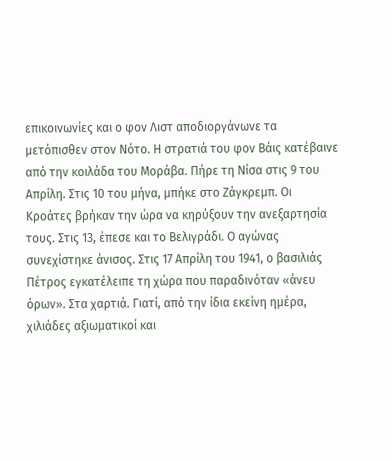επικοινωνίες και ο φον Λιστ αποδιοργάνωνε τα μετόπισθεν στον Νότο. Η στρατιά του φον Βάις κατέβαινε από την κοιλάδα του Μοράβα. Πήρε τη Νίσα στις 9 του Απρίλη. Στις 10 του μήνα, μπήκε στο Ζάγκρεμπ. Οι Κροάτες βρήκαν την ώρα να κηρύξουν την ανεξαρτησία τους. Στις 13, έπεσε και το Βελιγράδι. Ο αγώνας συνεχίστηκε άνισος. Στις 17 Απρίλη του 1941, ο βασιλιάς Πέτρος εγκατέλειπε τη χώρα που παραδινόταν «άνευ όρων». Στα χαρτιά. Γιατί, από την ίδια εκείνη ημέρα, χιλιάδες αξιωματικοί και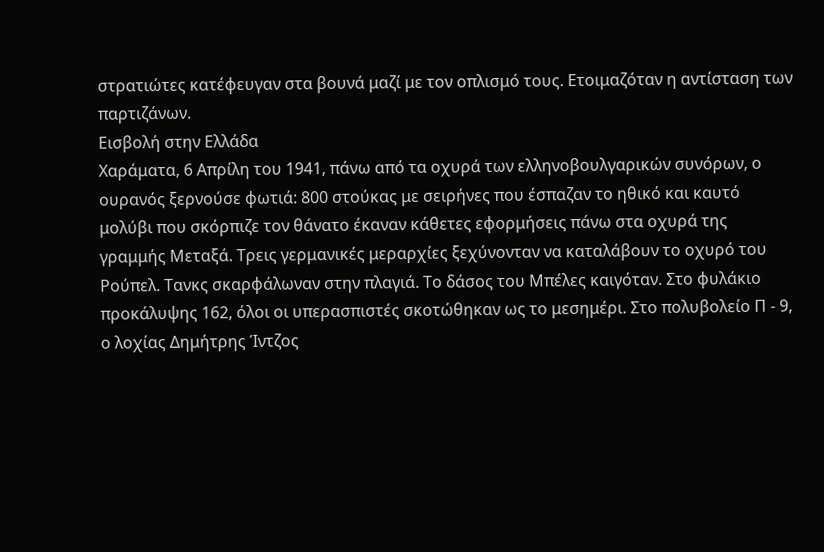στρατιώτες κατέφευγαν στα βουνά μαζί με τον οπλισμό τους. Ετοιμαζόταν η αντίσταση των παρτιζάνων.
Εισβολή στην Ελλάδα
Χαράματα, 6 Απρίλη του 1941, πάνω από τα οχυρά των ελληνοβουλγαρικών συνόρων, ο ουρανός ξερνούσε φωτιά: 800 στούκας με σειρήνες που έσπαζαν το ηθικό και καυτό μολύβι που σκόρπιζε τον θάνατο έκαναν κάθετες εφορμήσεις πάνω στα οχυρά της γραμμής Μεταξά. Τρεις γερμανικές μεραρχίες ξεχύνονταν να καταλάβουν το οχυρό του Ρούπελ. Τανκς σκαρφάλωναν στην πλαγιά. Το δάσος του Μπέλες καιγόταν. Στο φυλάκιο προκάλυψης 162, όλοι οι υπερασπιστές σκοτώθηκαν ως το μεσημέρι. Στο πολυβολείο Π - 9, ο λοχίας Δημήτρης Ίντζος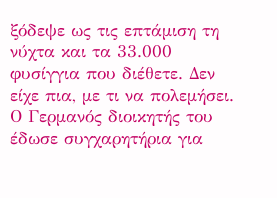ξόδεψε ως τις επτάμιση τη νύχτα και τα 33.000 φυσίγγια που διέθετε. Δεν είχε πια, με τι να πολεμήσει. Ο Γερμανός διοικητής του έδωσε συγχαρητήρια για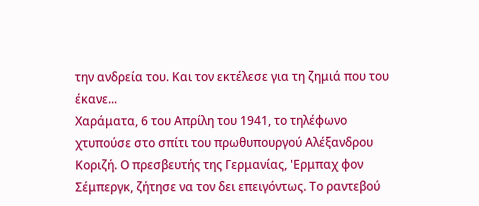την ανδρεία του. Και τον εκτέλεσε για τη ζημιά που του έκανε...
Χαράματα, 6 του Απρίλη του 1941, το τηλέφωνο χτυπούσε στο σπίτι του πρωθυπουργού Αλέξανδρου Κοριζή. Ο πρεσβευτής της Γερμανίας, 'Ερμπαχ φον Σέμπεργκ, ζήτησε να τον δει επειγόντως. Το ραντεβού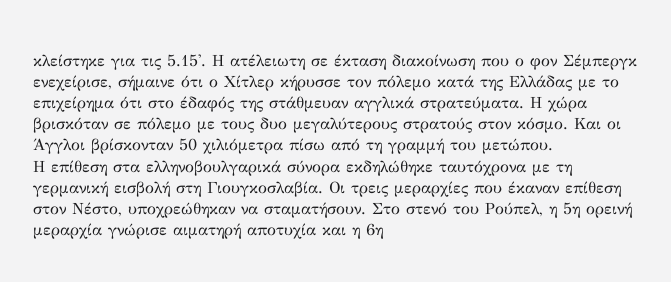κλείστηκε για τις 5.15'. Η ατέλειωτη σε έκταση διακοίνωση που ο φον Σέμπεργκ ενεχείρισε, σήμαινε ότι ο Χίτλερ κήρυσσε τον πόλεμο κατά της Ελλάδας με το επιχείρημα ότι στο έδαφός της στάθμευαν αγγλικά στρατεύματα. Η χώρα βρισκόταν σε πόλεμο με τους δυο μεγαλύτερους στρατούς στον κόσμο. Και οι Άγγλοι βρίσκονταν 50 χιλιόμετρα πίσω από τη γραμμή του μετώπου.
Η επίθεση στα ελληνοβουλγαρικά σύνορα εκδηλώθηκε ταυτόχρονα με τη γερμανική εισβολή στη Γιουγκοσλαβία. Οι τρεις μεραρχίες που έκαναν επίθεση στον Νέστο, υποχρεώθηκαν να σταματήσουν. Στο στενό του Ρούπελ, η 5η ορεινή μεραρχία γνώρισε αιματηρή αποτυχία και η 6η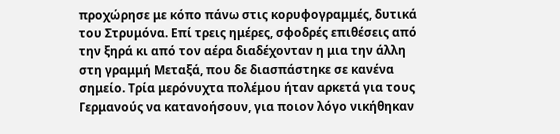προχώρησε με κόπο πάνω στις κορυφογραμμές, δυτικά του Στρυμόνα. Επί τρεις ημέρες, σφοδρές επιθέσεις από την ξηρά κι από τον αέρα διαδέχονταν η μια την άλλη στη γραμμή Μεταξά, που δε διασπάστηκε σε κανένα σημείο. Τρία μερόνυχτα πολέμου ήταν αρκετά για τους Γερμανούς να κατανοήσουν, για ποιον λόγο νικήθηκαν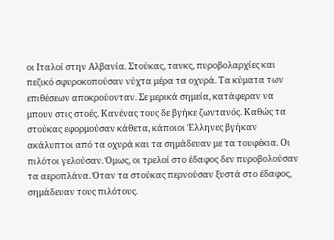οι Ιταλοί στην Αλβανία. Στούκας, τανκς, πυροβολαρχίες και πεζικό σφυροκοπούσαν νύχτα μέρα τα οχυρά. Τα κύματα των επιθέσεων αποκρούονταν. Σε μερικά σημεία, κατάφεραν να μπουν στις στοές. Κανένας τους δε βγήκε ζωντανός. Καθώς τα στούκας εφορμούσαν κάθετα, κάποιοι Έλληνες βγήκαν ακάλυπτοι από τα οχυρά και τα σημάδευαν με τα τουφέκια. Οι πιλότοι γελούσαν. Όμως, οι τρελοί στο έδαφος δεν πυροβολούσαν τα αεροπλάνα. Όταν τα στούκας περνούσαν ξυστά στο έδαφος, σημάδευαν τους πιλότους.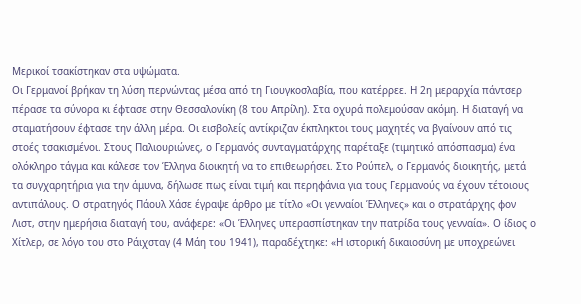Μερικοί τσακίστηκαν στα υψώματα.
Οι Γερμανοί βρήκαν τη λύση περνώντας μέσα από τη Γιουγκοσλαβία, που κατέρρεε. Η 2η μεραρχία πάντσερ πέρασε τα σύνορα κι έφτασε στην Θεσσαλονίκη (8 του Απρίλη). Στα οχυρά πολεμούσαν ακόμη. Η διαταγή να σταματήσουν έφτασε την άλλη μέρα. Οι εισβολείς αντίκριζαν έκπληκτοι τους μαχητές να βγαίνουν από τις στοές τσακισμένοι. Στους Παλιουριώνες, ο Γερμανός συνταγματάρχης παρέταξε (τιμητικό απόσπασμα) ένα ολόκληρο τάγμα και κάλεσε τον Έλληνα διοικητή να το επιθεωρήσει. Στο Ρούπελ, ο Γερμανός διοικητής, μετά τα συγχαρητήρια για την άμυνα, δήλωσε πως είναι τιμή και περηφάνια για τους Γερμανούς να έχουν τέτοιους αντιπάλους. Ο στρατηγός Πάουλ Χάσε έγραψε άρθρο με τίτλο «Οι γενναίοι Έλληνες» και ο στρατάρχης φον Λιστ, στην ημερήσια διαταγή του, ανάφερε: «Οι Έλληνες υπερασπίστηκαν την πατρίδα τους γενναία». Ο ίδιος ο Χίτλερ, σε λόγο του στο Ράιχσταγ (4 Μάη του 1941), παραδέχτηκε: «Η ιστορική δικαιοσύνη με υποχρεώνει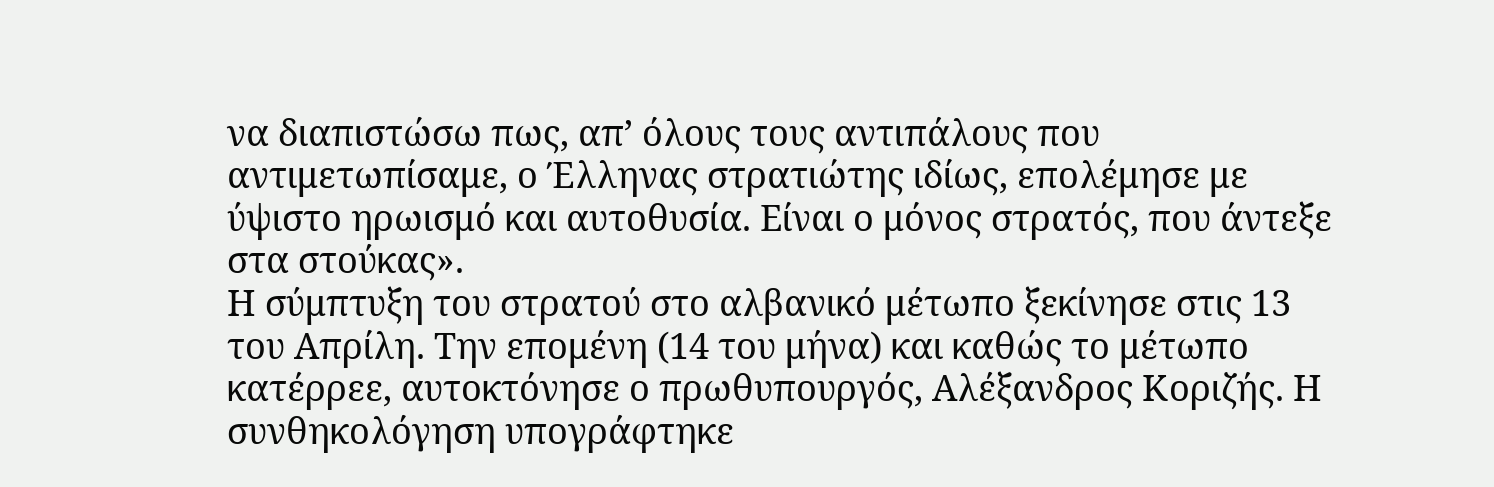να διαπιστώσω πως, απ’ όλους τους αντιπάλους που αντιμετωπίσαμε, ο Έλληνας στρατιώτης ιδίως, επολέμησε με ύψιστο ηρωισμό και αυτοθυσία. Είναι ο μόνος στρατός, που άντεξε στα στούκας».
Η σύμπτυξη του στρατού στο αλβανικό μέτωπο ξεκίνησε στις 13 του Απρίλη. Την επομένη (14 του μήνα) και καθώς το μέτωπο κατέρρεε, αυτοκτόνησε ο πρωθυπουργός, Αλέξανδρος Κοριζής. Η συνθηκολόγηση υπογράφτηκε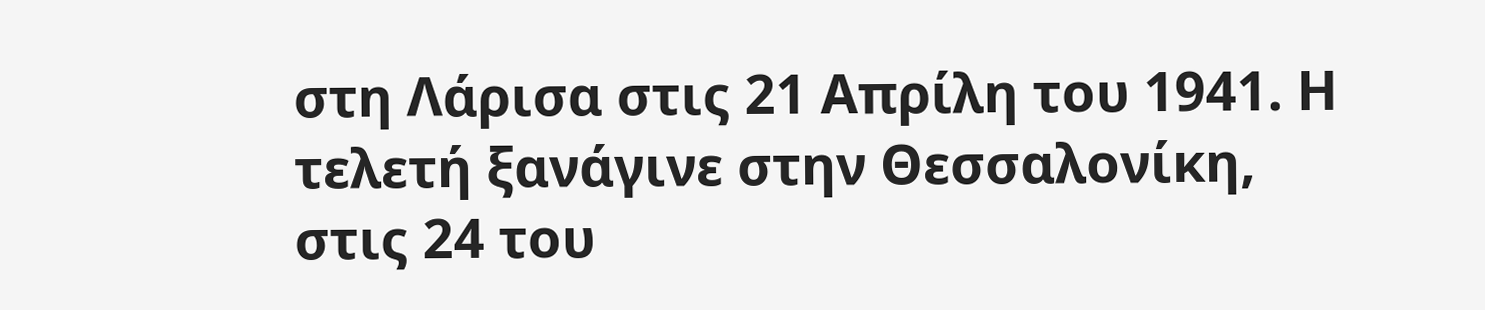στη Λάρισα στις 21 Απρίλη του 1941. Η τελετή ξανάγινε στην Θεσσαλονίκη, στις 24 του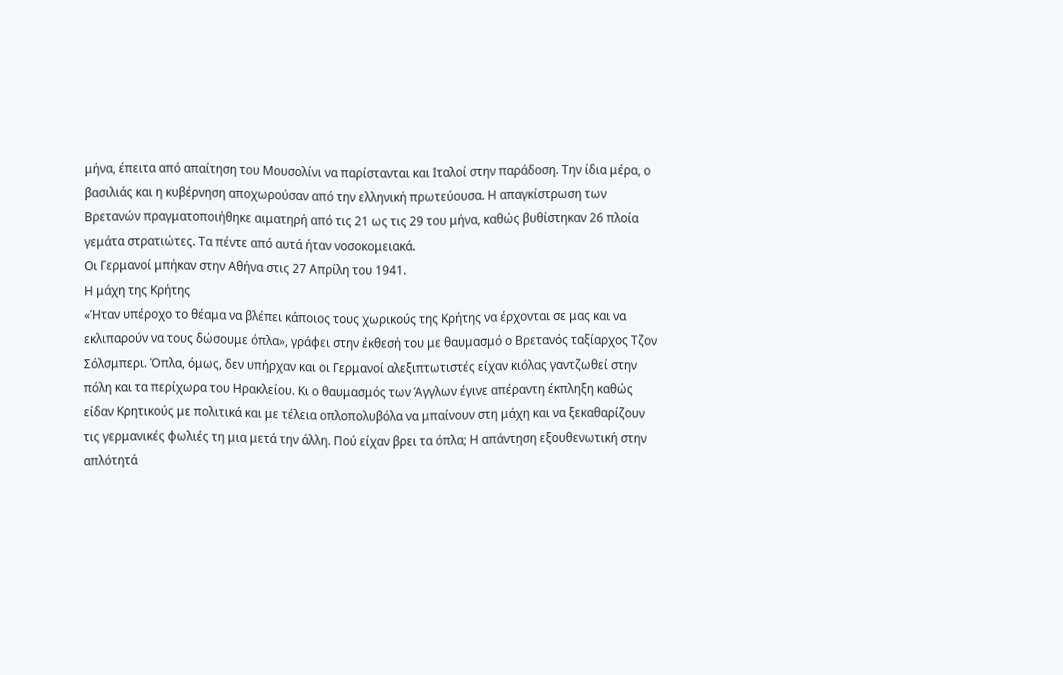μήνα, έπειτα από απαίτηση του Μουσολίνι να παρίστανται και Ιταλοί στην παράδοση. Την ίδια μέρα, ο βασιλιάς και η κυβέρνηση αποχωρούσαν από την ελληνική πρωτεύουσα. Η απαγκίστρωση των Βρετανών πραγματοποιήθηκε αιματηρή από τις 21 ως τις 29 του μήνα, καθώς βυθίστηκαν 26 πλοία γεμάτα στρατιώτες. Τα πέντε από αυτά ήταν νοσοκομειακά.
Οι Γερμανοί μπήκαν στην Αθήνα στις 27 Απρίλη του 1941.
Η μάχη της Κρήτης
«Ήταν υπέροχο το θέαμα να βλέπει κάποιος τους χωρικούς της Κρήτης να έρχονται σε μας και να εκλιπαρούν να τους δώσουμε όπλα», γράφει στην έκθεσή του με θαυμασμό ο Βρετανός ταξίαρχος Τζον Σόλσμπερι. Όπλα, όμως, δεν υπήρχαν και οι Γερμανοί αλεξιπτωτιστές είχαν κιόλας γαντζωθεί στην πόλη και τα περίχωρα του Ηρακλείου. Κι ο θαυμασμός των Άγγλων έγινε απέραντη έκπληξη καθώς είδαν Κρητικούς με πολιτικά και με τέλεια οπλοπολυβόλα να μπαίνουν στη μάχη και να ξεκαθαρίζουν τις γερμανικές φωλιές τη μια μετά την άλλη. Πού είχαν βρει τα όπλα; Η απάντηση εξουθενωτική στην απλότητά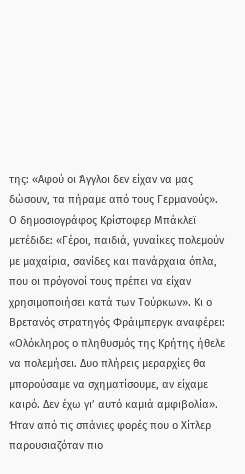της: «Αφού οι Άγγλοι δεν είχαν να μας δώσουν, τα πήραμε από τους Γερμανούς». Ο δημοσιογράφος Κρίστοφερ Μπάκλεϊ μετέδιδε: «Γέροι, παιδιά, γυναίκες πολεμούν με μαχαίρια, σανίδες και πανάρχαια όπλα, που οι πρόγονοί τους πρέπει να είχαν χρησιμοποιήσει κατά των Τούρκων». Κι ο Βρετανός στρατηγός Φράιμπεργκ αναφέρει: «Ολόκληρος ο πληθυσμός της Κρήτης ήθελε να πολεμήσει. Δυο πλήρεις μεραρχίες θα μπορούσαμε να σχηματίσουμε, αν είχαμε καιρό. Δεν έχω γι’ αυτό καμιά αμφιβολία».
Ήταν από τις σπάνιες φορές που ο Χίτλερ παρουσιαζόταν πιο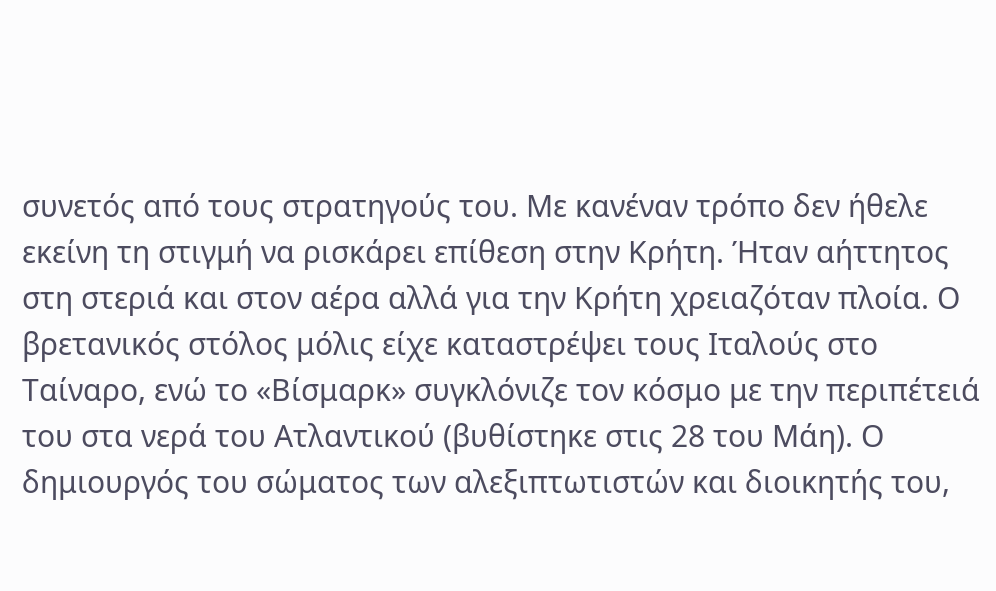συνετός από τους στρατηγούς του. Με κανέναν τρόπο δεν ήθελε εκείνη τη στιγμή να ρισκάρει επίθεση στην Κρήτη. Ήταν αήττητος στη στεριά και στον αέρα αλλά για την Κρήτη χρειαζόταν πλοία. Ο βρετανικός στόλος μόλις είχε καταστρέψει τους Ιταλούς στο Ταίναρο, ενώ το «Βίσμαρκ» συγκλόνιζε τον κόσμο με την περιπέτειά του στα νερά του Ατλαντικού (βυθίστηκε στις 28 του Μάη). Ο δημιουργός του σώματος των αλεξιπτωτιστών και διοικητής του,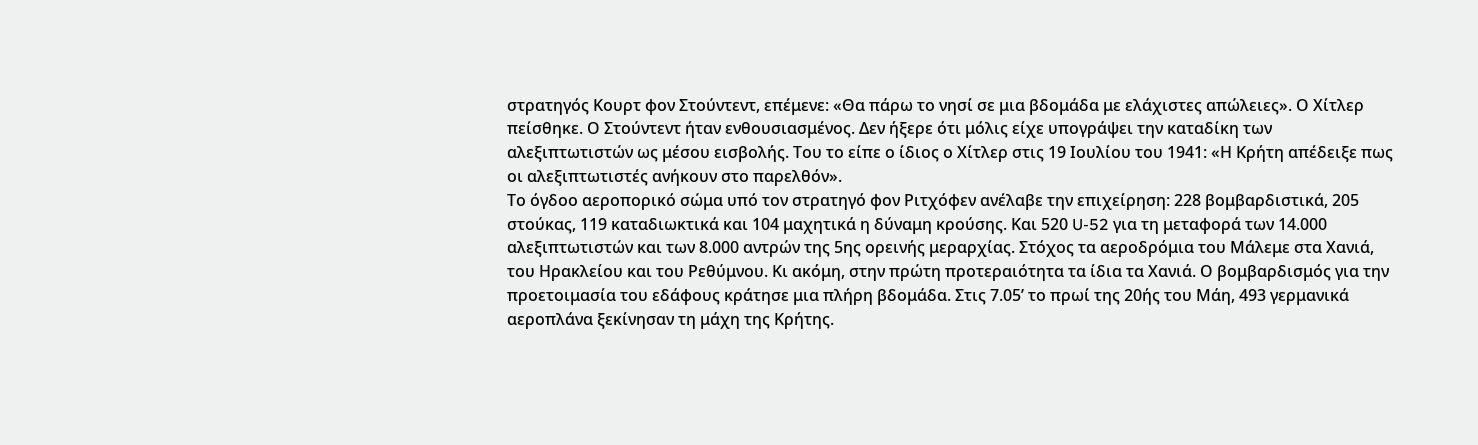στρατηγός Κουρτ φον Στούντεντ, επέμενε: «Θα πάρω το νησί σε μια βδομάδα με ελάχιστες απώλειες». Ο Χίτλερ πείσθηκε. Ο Στούντεντ ήταν ενθουσιασμένος. Δεν ήξερε ότι μόλις είχε υπογράψει την καταδίκη των αλεξιπτωτιστών ως μέσου εισβολής. Του το είπε ο ίδιος ο Χίτλερ στις 19 Ιουλίου του 1941: «Η Κρήτη απέδειξε πως οι αλεξιπτωτιστές ανήκουν στο παρελθόν».
Το όγδοο αεροπορικό σώμα υπό τον στρατηγό φον Ριτχόφεν ανέλαβε την επιχείρηση: 228 βομβαρδιστικά, 205 στούκας, 119 καταδιωκτικά και 104 μαχητικά η δύναμη κρούσης. Και 520 U-52 για τη μεταφορά των 14.000 αλεξιπτωτιστών και των 8.000 αντρών της 5ης ορεινής μεραρχίας. Στόχος τα αεροδρόμια του Μάλεμε στα Χανιά, του Ηρακλείου και του Ρεθύμνου. Κι ακόμη, στην πρώτη προτεραιότητα τα ίδια τα Χανιά. Ο βομβαρδισμός για την προετοιμασία του εδάφους κράτησε μια πλήρη βδομάδα. Στις 7.05’ το πρωί της 20ής του Μάη, 493 γερμανικά αεροπλάνα ξεκίνησαν τη μάχη της Κρήτης.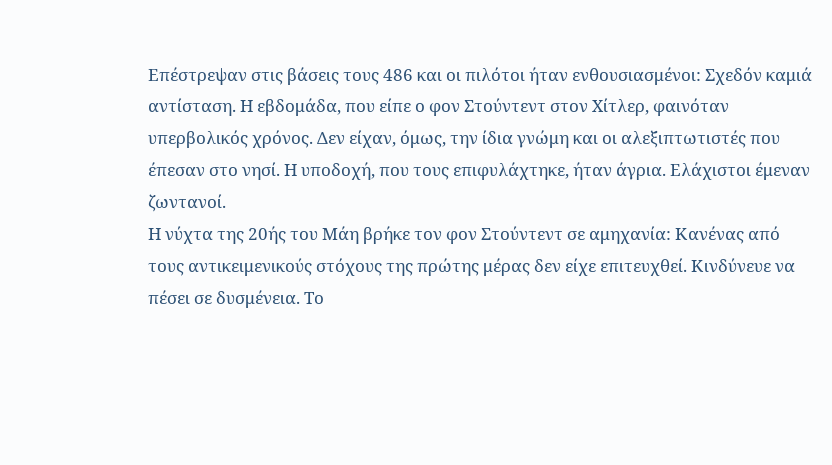Επέστρεψαν στις βάσεις τους 486 και οι πιλότοι ήταν ενθουσιασμένοι: Σχεδόν καμιά αντίσταση. Η εβδομάδα, που είπε ο φον Στούντεντ στον Χίτλερ, φαινόταν υπερβολικός χρόνος. Δεν είχαν, όμως, την ίδια γνώμη και οι αλεξιπτωτιστές που έπεσαν στο νησί. Η υποδοχή, που τους επιφυλάχτηκε, ήταν άγρια. Ελάχιστοι έμεναν ζωντανοί.
Η νύχτα της 20ής του Μάη βρήκε τον φον Στούντεντ σε αμηχανία: Κανένας από τους αντικειμενικούς στόχους της πρώτης μέρας δεν είχε επιτευχθεί. Κινδύνευε να πέσει σε δυσμένεια. Το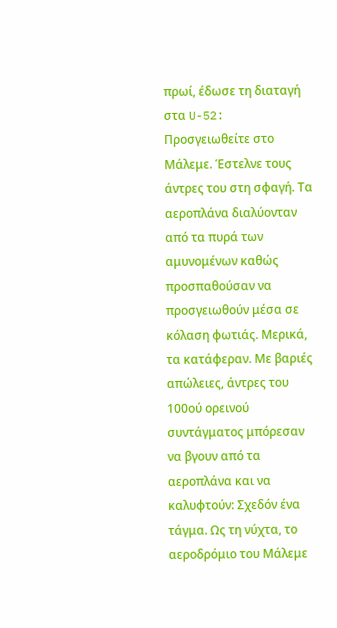πρωί, έδωσε τη διαταγή στα U-52: Προσγειωθείτε στο Μάλεμε. Έστελνε τους άντρες του στη σφαγή. Τα αεροπλάνα διαλύονταν από τα πυρά των αμυνομένων καθώς προσπαθούσαν να προσγειωθούν μέσα σε κόλαση φωτιάς. Μερικά, τα κατάφεραν. Με βαριές απώλειες, άντρες του 100ού ορεινού συντάγματος μπόρεσαν να βγουν από τα αεροπλάνα και να καλυφτούν: Σχεδόν ένα τάγμα. Ως τη νύχτα, το αεροδρόμιο του Μάλεμε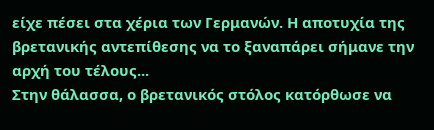είχε πέσει στα χέρια των Γερμανών. Η αποτυχία της βρετανικής αντεπίθεσης να το ξαναπάρει σήμανε την αρχή του τέλους...
Στην θάλασσα, ο βρετανικός στόλος κατόρθωσε να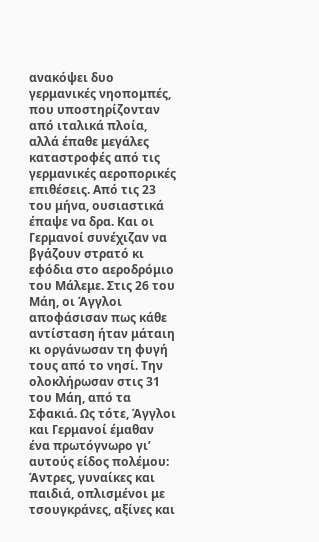ανακόψει δυο γερμανικές νηοπομπές, που υποστηρίζονταν από ιταλικά πλοία, αλλά έπαθε μεγάλες καταστροφές από τις γερμανικές αεροπορικές επιθέσεις. Από τις 23 του μήνα, ουσιαστικά έπαψε να δρα. Και οι Γερμανοί συνέχιζαν να βγάζουν στρατό κι εφόδια στο αεροδρόμιο του Μάλεμε. Στις 26 του Μάη, οι Άγγλοι αποφάσισαν πως κάθε αντίσταση ήταν μάταιη κι οργάνωσαν τη φυγή τους από το νησί. Την ολοκλήρωσαν στις 31 του Μάη, από τα Σφακιά. Ως τότε, Άγγλοι και Γερμανοί έμαθαν ένα πρωτόγνωρο γι’ αυτούς είδος πολέμου: Άντρες, γυναίκες και παιδιά, οπλισμένοι με τσουγκράνες, αξίνες και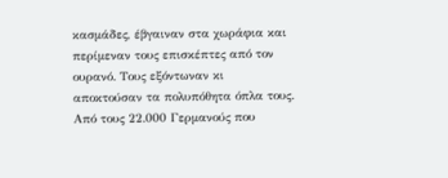κασμάδες, έβγαιναν στα χωράφια και περίμεναν τους επισκέπτες από τον ουρανό. Τους εξόντωναν κι αποκτούσαν τα πολυπόθητα όπλα τους. Από τους 22.000 Γερμανούς που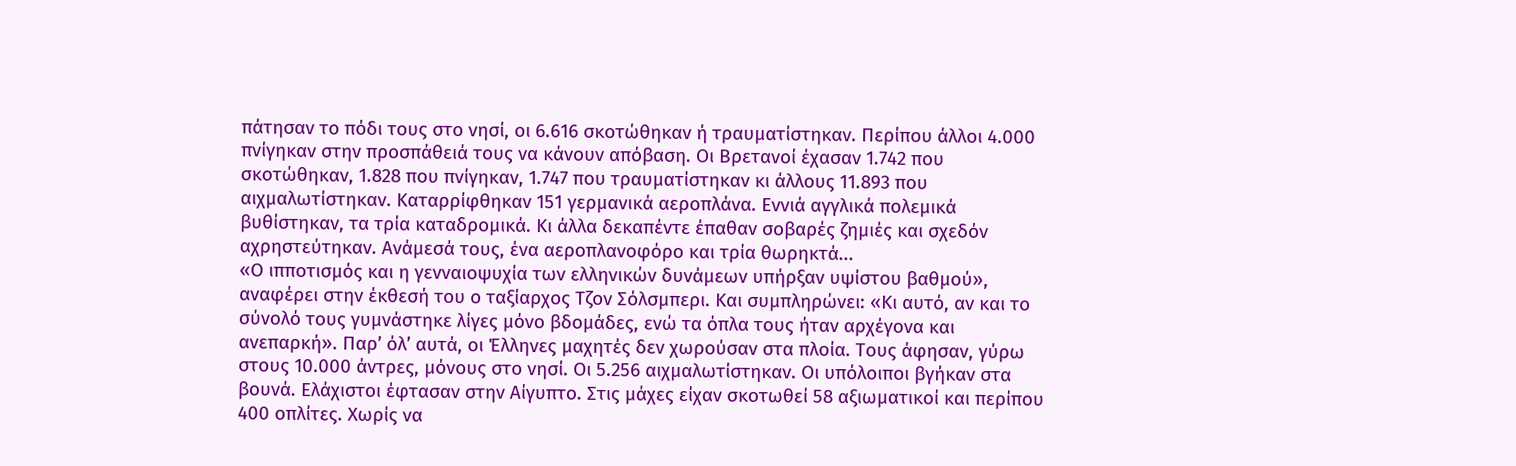πάτησαν το πόδι τους στο νησί, οι 6.616 σκοτώθηκαν ή τραυματίστηκαν. Περίπου άλλοι 4.000 πνίγηκαν στην προσπάθειά τους να κάνουν απόβαση. Οι Βρετανοί έχασαν 1.742 που σκοτώθηκαν, 1.828 που πνίγηκαν, 1.747 που τραυματίστηκαν κι άλλους 11.893 που αιχμαλωτίστηκαν. Καταρρίφθηκαν 151 γερμανικά αεροπλάνα. Εννιά αγγλικά πολεμικά βυθίστηκαν, τα τρία καταδρομικά. Κι άλλα δεκαπέντε έπαθαν σοβαρές ζημιές και σχεδόν αχρηστεύτηκαν. Ανάμεσά τους, ένα αεροπλανοφόρο και τρία θωρηκτά...
«Ο ιπποτισμός και η γενναιοψυχία των ελληνικών δυνάμεων υπήρξαν υψίστου βαθμού», αναφέρει στην έκθεσή του ο ταξίαρχος Τζον Σόλσμπερι. Και συμπληρώνει: «Κι αυτό, αν και το σύνολό τους γυμνάστηκε λίγες μόνο βδομάδες, ενώ τα όπλα τους ήταν αρχέγονα και ανεπαρκή». Παρ’ όλ’ αυτά, οι Έλληνες μαχητές δεν χωρούσαν στα πλοία. Τους άφησαν, γύρω στους 10.000 άντρες, μόνους στο νησί. Οι 5.256 αιχμαλωτίστηκαν. Οι υπόλοιποι βγήκαν στα βουνά. Ελάχιστοι έφτασαν στην Αίγυπτο. Στις μάχες είχαν σκοτωθεί 58 αξιωματικοί και περίπου 400 οπλίτες. Χωρίς να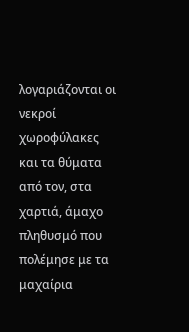λογαριάζονται οι νεκροί χωροφύλακες και τα θύματα από τον, στα χαρτιά, άμαχο πληθυσμό που πολέμησε με τα μαχαίρια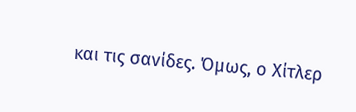και τις σανίδες. Όμως, ο Χίτλερ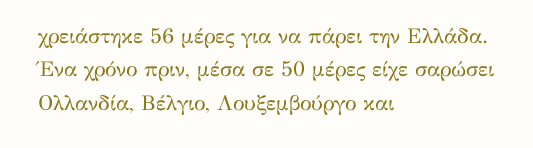χρειάστηκε 56 μέρες για να πάρει την Ελλάδα. Ένα χρόνο πριν, μέσα σε 50 μέρες είχε σαρώσει Ολλανδία, Βέλγιο, Λουξεμβούργο και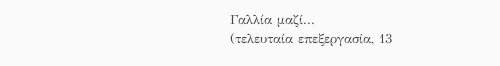Γαλλία μαζί...
(τελευταία επεξεργασία, 13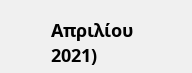Απριλίου 2021)